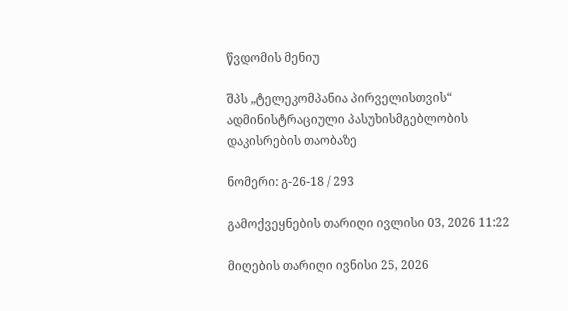წვდომის მენიუ

შპს „ტელეკომპანია პირველისთვის“ ადმინისტრაციული პასუხისმგებლობის დაკისრების თაობაზე

ნომერი: გ-26-18 / 293

გამოქვეყნების თარიღი ივლისი 03, 2026 11:22

მიღების თარიღი ივნისი 25, 2026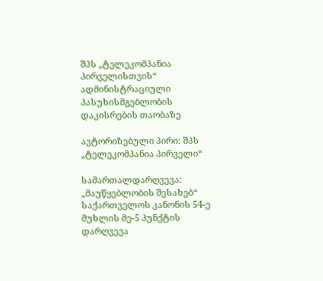შპს „ტელეკომპანია პირველისთვის“ ადმინისტრაციული პასუხისმგებლობის დაკისრების თაობაზე

ავტორიზებული პირი: შპს „ტელეკომპანია პირველი“

სამართალდარღვევა: „მაუწყებლობის შესახებ“ საქართველოს კანონის 54-ე მუხლის მე-5 პუნქტის დარღვევა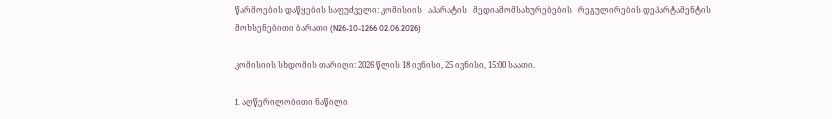წარმოების დაწყების საფუძველი: კომისიის   აპარატის   მედიამომსახურებების   რეგულირების დეპარტამენტის მოხსენებითი ბარათი (N26-10-1266 02.06.2026)

კომისიის სხდომის თარიღი: 2026 წლის 18 ივნისი, 25 ივნისი, 15:00 საათი.

I. აღწერილობითი ნაწილი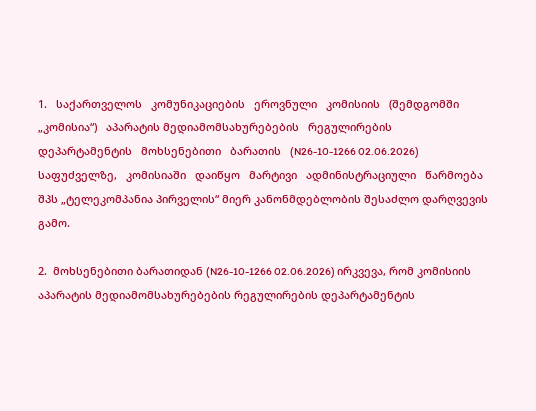1.   საქართველოს   კომუნიკაციების   ეროვნული   კომისიის   (შემდგომში   „კომისია“)   აპარატის მედიამომსახურებების   რეგულირების   დეპარტამენტის   მოხსენებითი   ბარათის   (N26-10-1266 02.06.2026)   საფუძველზე,   კომისიაში   დაიწყო   მარტივი   ადმინისტრაციული   წარმოება   შპს „ტელეკომპანია პირველის“ მიერ კანონმდებლობის შესაძლო დარღვევის გამო.

2.  მოხსენებითი ბარათიდან (N26-10-1266 02.06.2026) ირკვევა, რომ კომისიის აპარატის მედიამომსახურებების რეგულირების დეპარტამენტის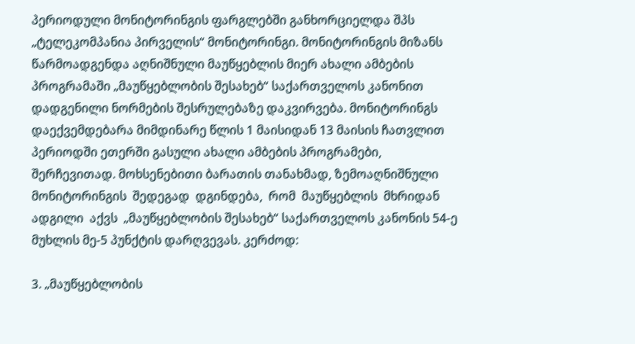პერიოდული მონიტორინგის ფარგლებში განხორციელდა შპს „ტელეკომპანია პირველის“ მონიტორინგი. მონიტორინგის მიზანს წარმოადგენდა აღნიშნული მაუწყებლის მიერ ახალი ამბების პროგრამაში „მაუწყებლობის შესახებ“ საქართველოს კანონით დადგენილი ნორმების შესრულებაზე დაკვირვება. მონიტორინგს დაექვემდებარა მიმდინარე წლის 1 მაისიდან 13 მაისის ჩათვლით პერიოდში ეთერში გასული ახალი ამბების პროგრამები, შერჩევითად. მოხსენებითი ბარათის თანახმად, ზემოაღნიშნული მონიტორინგის  შედეგად  დგინდება,  რომ  მაუწყებლის  მხრიდან  ადგილი  აქვს  „მაუწყებლობის შესახებ“ საქართველოს კანონის 54-ე მუხლის მე-5 პუნქტის დარღვევას. კერძოდ:

3. „მაუწყებლობის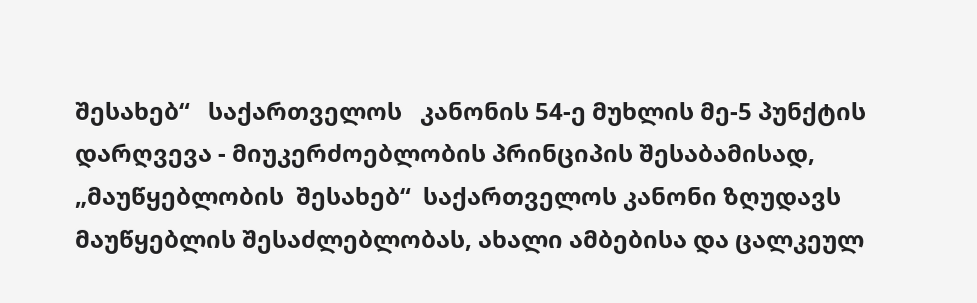შესახებ“   საქართველოს   კანონის 54-ე მუხლის მე-5 პუნქტის დარღვევა - მიუკერძოებლობის პრინციპის შესაბამისად,  „მაუწყებლობის  შესახებ“  საქართველოს კანონი ზღუდავს მაუწყებლის შესაძლებლობას, ახალი ამბებისა და ცალკეულ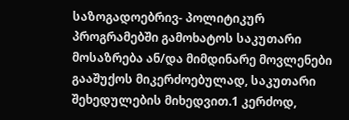საზოგადოებრივ- პოლიტიკურ პროგრამებში გამოხატოს საკუთარი მოსაზრება ან/და მიმდინარე მოვლენები გააშუქოს მიკერძოებულად, საკუთარი შეხედულების მიხედვით.1 კერძოდ,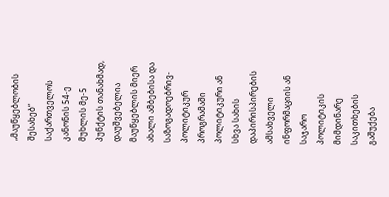„მაუწყებლობის შესახებ“ საქართველოს კანონის 54-ე მუხლის მე-5 პუნქტის თანახმად, დაუშვებელია მაუწყებლის მიერ ახალი ამბებისა და საზოგადოებრივ-პოლიტიკურ პროგრამაში პოლიტიკური ან სხვა სახის დაპირისპირების ამსახველი ინფორმაციის ან საჯარო პოლიტიკის მიმდინარე საკითხების გაშუქება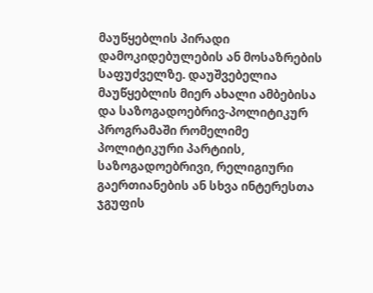მაუწყებლის პირადი დამოკიდებულების ან მოსაზრების საფუძველზე. დაუშვებელია მაუწყებლის მიერ ახალი ამბებისა და საზოგადოებრივ-პოლიტიკურ პროგრამაში რომელიმე პოლიტიკური პარტიის, საზოგადოებრივი, რელიგიური გაერთიანების ან სხვა ინტერესთა ჯგუფის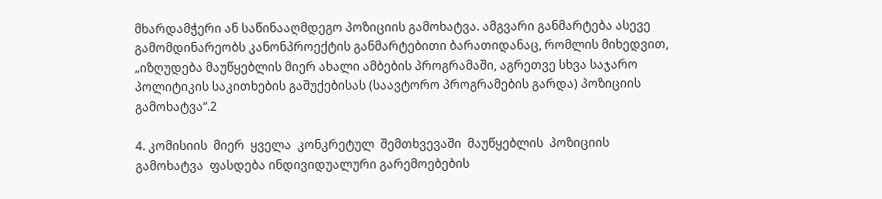მხარდამჭერი ან საწინააღმდეგო პოზიციის გამოხატვა. ამგვარი განმარტება ასევე გამომდინარეობს კანონპროექტის განმარტებითი ბარათიდანაც, რომლის მიხედვით, „იზღუდება მაუწყებლის მიერ ახალი ამბების პროგრამაში, აგრეთვე სხვა საჯარო პოლიტიკის საკითხების გაშუქებისას (საავტორო პროგრამების გარდა) პოზიციის გამოხატვა“.2

4. კომისიის  მიერ  ყველა  კონკრეტულ  შემთხვევაში  მაუწყებლის  პოზიციის  გამოხატვა  ფასდება ინდივიდუალური გარემოებების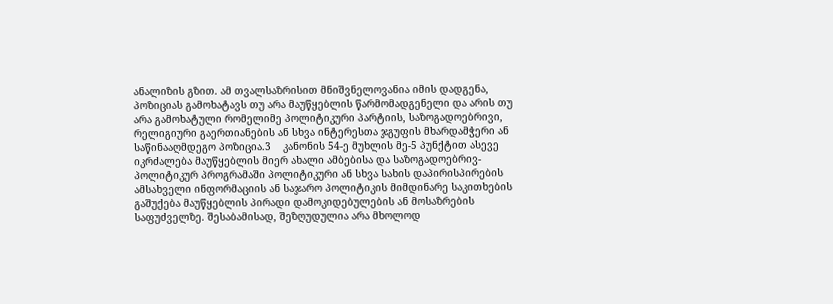ანალიზის გზით. ამ თვალსაზრისით მნიშვნელოვანია იმის დადგენა, პოზიციას გამოხატავს თუ არა მაუწყებლის წარმომადგენელი და არის თუ არა გამოხატული რომელიმე პოლიტიკური პარტიის, საზოგადოებრივი, რელიგიური გაერთიანების ან სხვა ინტერესთა ჯგუფის მხარდამჭერი ან საწინააღმდეგო პოზიცია.3    კანონის 54-ე მუხლის მე-5 პუნქტით ასევე იკრძალება მაუწყებლის მიერ ახალი ამბებისა და საზოგადოებრივ-პოლიტიკურ პროგრამაში პოლიტიკური ან სხვა სახის დაპირისპირების ამსახველი ინფორმაციის ან საჯარო პოლიტიკის მიმდინარე საკითხების გაშუქება მაუწყებლის პირადი დამოკიდებულების ან მოსაზრების საფუძველზე. შესაბამისად, შეზღუდულია არა მხოლოდ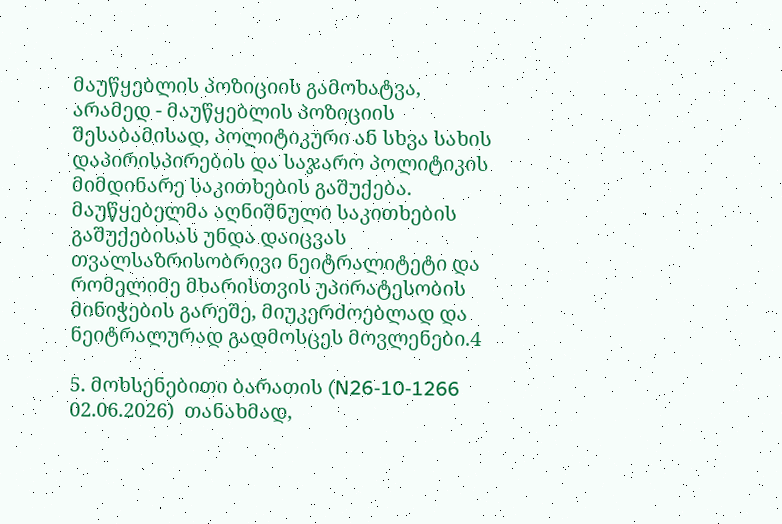მაუწყებლის პოზიციის გამოხატვა, არამედ - მაუწყებლის პოზიციის შესაბამისად, პოლიტიკური ან სხვა სახის დაპირისპირების და საჯარო პოლიტიკის მიმდინარე საკითხების გაშუქება. მაუწყებელმა აღნიშნული საკითხების გაშუქებისას უნდა დაიცვას თვალსაზრისობრივი ნეიტრალიტეტი და რომელიმე მხარისთვის უპირატესობის მინიჭების გარეშე, მიუკერძოებლად და ნეიტრალურად გადმოსცეს მოვლენები.4

5. მოხსენებითი ბარათის (N26-10-1266 02.06.2026)  თანახმად,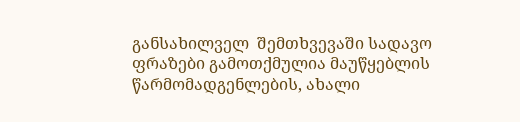განსახილველ  შემთხვევაში სადავო ფრაზები გამოთქმულია მაუწყებლის წარმომადგენლების, ახალი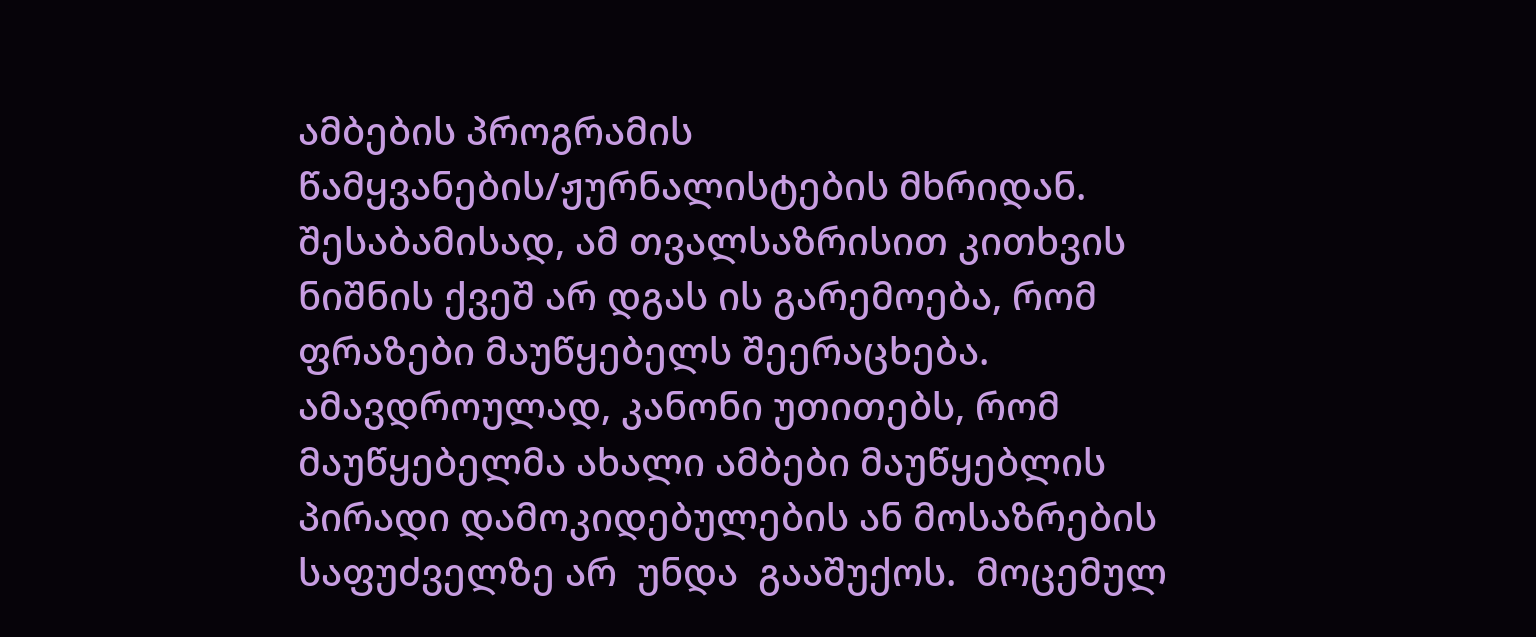ამბების პროგრამის წამყვანების/ჟურნალისტების მხრიდან. შესაბამისად, ამ თვალსაზრისით კითხვის ნიშნის ქვეშ არ დგას ის გარემოება, რომ ფრაზები მაუწყებელს შეერაცხება. ამავდროულად, კანონი უთითებს, რომ მაუწყებელმა ახალი ამბები მაუწყებლის პირადი დამოკიდებულების ან მოსაზრების საფუძველზე არ  უნდა  გააშუქოს.  მოცემულ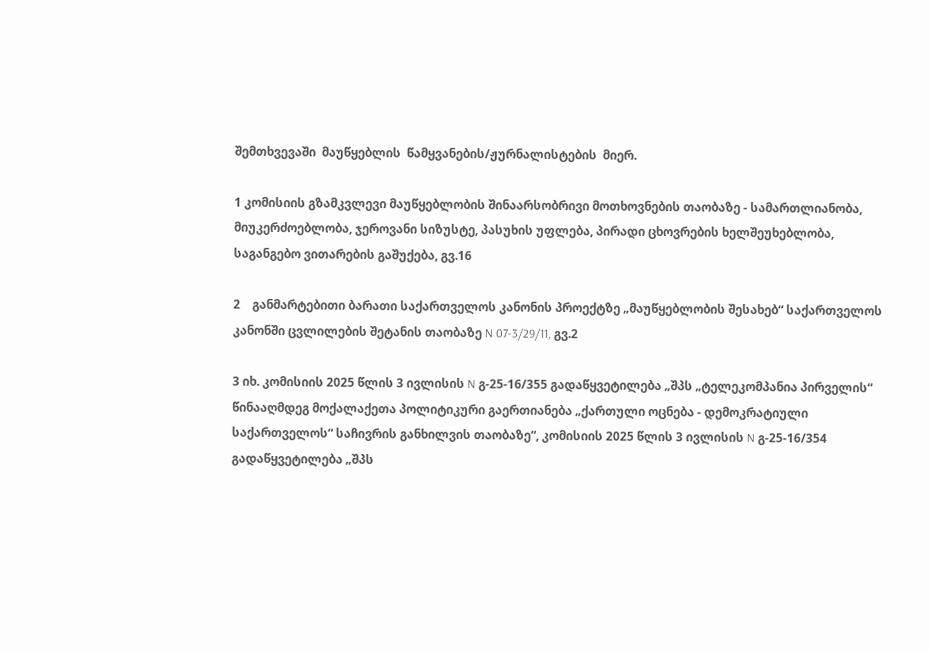შემთხვევაში  მაუწყებლის  წამყვანების/ჟურნალისტების  მიერ.

1 კომისიის გზამკვლევი მაუწყებლობის შინაარსობრივი მოთხოვნების თაობაზე - სამართლიანობა, მიუკერძოებლობა, ჯეროვანი სიზუსტე, პასუხის უფლება, პირადი ცხოვრების ხელშეუხებლობა, საგანგებო ვითარების გაშუქება, გვ.16

2    განმარტებითი ბარათი საქართველოს კანონის პროექტზე „მაუწყებლობის შესახებ“ საქართველოს კანონში ცვლილების შეტანის თაობაზე N 07-3/29/11, გვ.2

3 იხ. კომისიის 2025 წლის 3 ივლისის N გ-25-16/355 გადაწყვეტილება „შპს „ტელეკომპანია პირველის“ წინააღმდეგ მოქალაქეთა პოლიტიკური გაერთიანება „ქართული ოცნება - დემოკრატიული საქართველოს“ საჩივრის განხილვის თაობაზე“, კომისიის 2025 წლის 3 ივლისის N გ-25-16/354 გადაწყვეტილება „შპს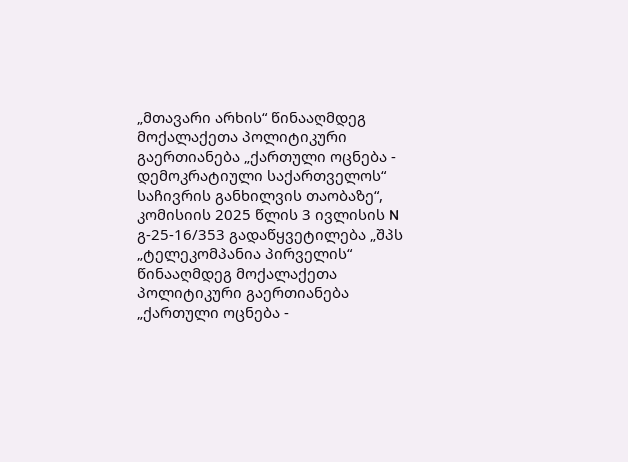„მთავარი არხის“ წინააღმდეგ მოქალაქეთა პოლიტიკური გაერთიანება „ქართული ოცნება - დემოკრატიული საქართველოს“ საჩივრის განხილვის თაობაზე“, კომისიის 2025 წლის 3 ივლისის N გ-25-16/353 გადაწყვეტილება „შპს „ტელეკომპანია პირველის“ წინააღმდეგ მოქალაქეთა პოლიტიკური გაერთიანება „ქართული ოცნება -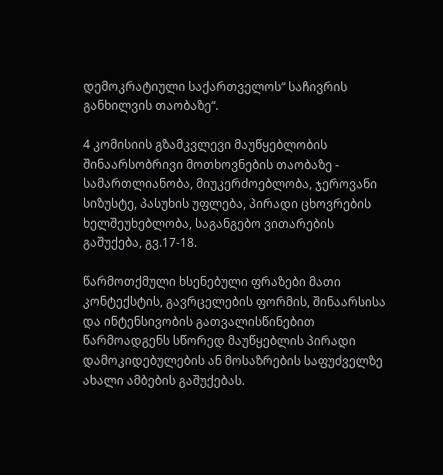დემოკრატიული საქართველოს“ საჩივრის განხილვის თაობაზე“.

4 კომისიის გზამკვლევი მაუწყებლობის შინაარსობრივი მოთხოვნების თაობაზე - სამართლიანობა, მიუკერძოებლობა, ჯეროვანი სიზუსტე, პასუხის უფლება, პირადი ცხოვრების ხელშეუხებლობა, საგანგებო ვითარების გაშუქება, გვ.17-18.

წარმოთქმული ხსენებული ფრაზები მათი კონტექსტის, გავრცელების ფორმის, შინაარსისა და ინტენსივობის გათვალისწინებით წარმოადგენს სწორედ მაუწყებლის პირადი დამოკიდებულების ან მოსაზრების საფუძველზე ახალი ამბების გაშუქებას.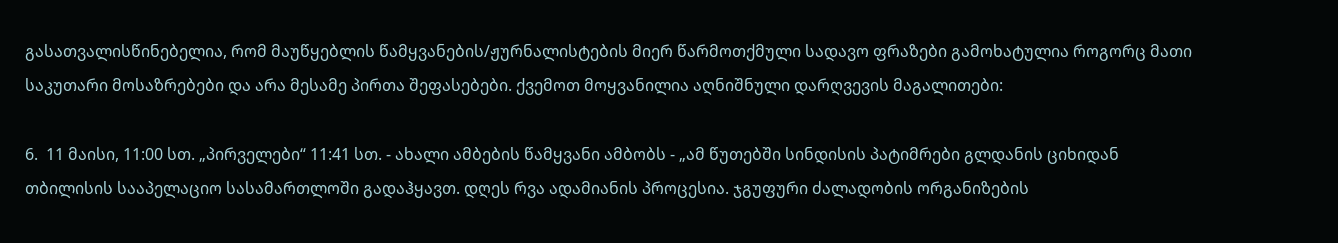გასათვალისწინებელია, რომ მაუწყებლის წამყვანების/ჟურნალისტების მიერ წარმოთქმული სადავო ფრაზები გამოხატულია როგორც მათი საკუთარი მოსაზრებები და არა მესამე პირთა შეფასებები. ქვემოთ მოყვანილია აღნიშნული დარღვევის მაგალითები:

6.  11 მაისი, 11:00 სთ. „პირველები“ 11:41 სთ. - ახალი ამბების წამყვანი ამბობს - „ამ წუთებში სინდისის პატიმრები გლდანის ციხიდან თბილისის სააპელაციო სასამართლოში გადაჰყავთ. დღეს რვა ადამიანის პროცესია. ჯგუფური ძალადობის ორგანიზების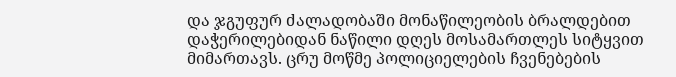და ჯგუფურ ძალადობაში მონაწილეობის ბრალდებით დაჭერილებიდან ნაწილი დღეს მოსამართლეს სიტყვით მიმართავს. ცრუ მოწმე პოლიციელების ჩვენებების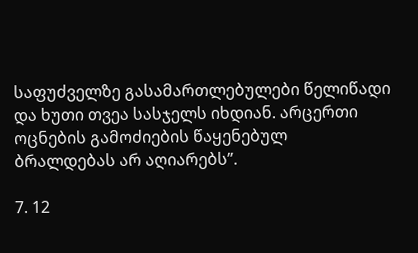საფუძველზე გასამართლებულები წელიწადი და ხუთი თვეა სასჯელს იხდიან. არცერთი ოცნების გამოძიების წაყენებულ ბრალდებას არ აღიარებს”.

7. 12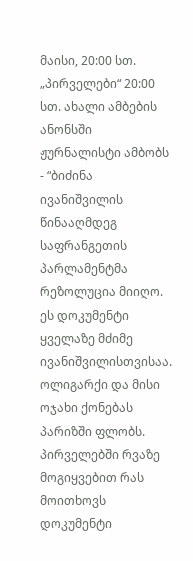მაისი, 20:00 სთ. „პირველები“ 20:00 სთ. ახალი ამბების ანონსში ჟურნალისტი ამბობს - “ბიძინა ივანიშვილის წინააღმდეგ საფრანგეთის პარლამენტმა რეზოლუცია მიიღო. ეს დოკუმენტი ყველაზე მძიმე ივანიშვილისთვისაა. ოლიგარქი და მისი ოჯახი ქონებას პარიზში ფლობს. პირველებში რვაზე მოგიყვებით რას მოითხოვს დოკუმენტი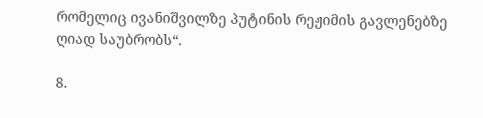რომელიც ივანიშვილზე პუტინის რეჟიმის გავლენებზე ღიად საუბრობს“.

8.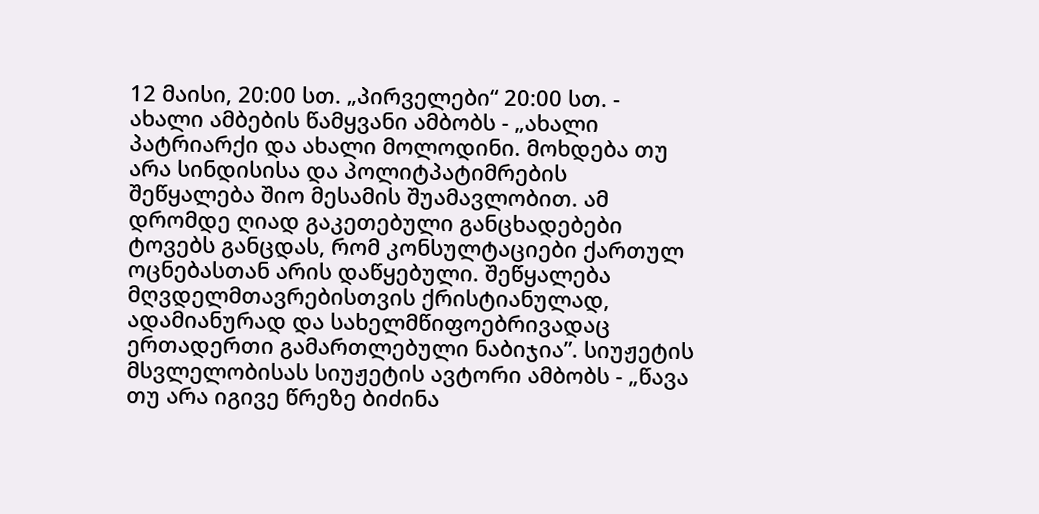12 მაისი, 20:00 სთ. „პირველები“ 20:00 სთ. - ახალი ამბების წამყვანი ამბობს - „ახალი პატრიარქი და ახალი მოლოდინი. მოხდება თუ არა სინდისისა და პოლიტპატიმრების შეწყალება შიო მესამის შუამავლობით. ამ დრომდე ღიად გაკეთებული განცხადებები ტოვებს განცდას, რომ კონსულტაციები ქართულ ოცნებასთან არის დაწყებული. შეწყალება მღვდელმთავრებისთვის ქრისტიანულად, ადამიანურად და სახელმწიფოებრივადაც ერთადერთი გამართლებული ნაბიჯია”. სიუჟეტის მსვლელობისას სიუჟეტის ავტორი ამბობს - „წავა თუ არა იგივე წრეზე ბიძინა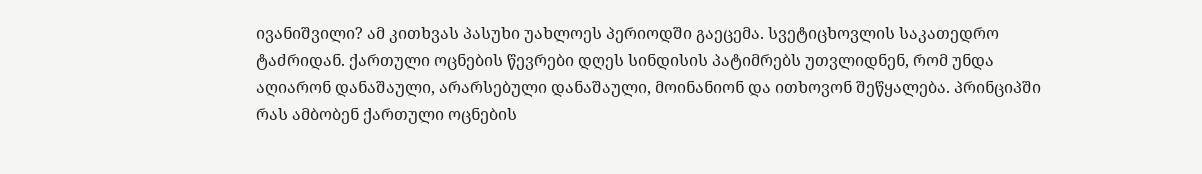ივანიშვილი? ამ კითხვას პასუხი უახლოეს პერიოდში გაეცემა. სვეტიცხოვლის საკათედრო ტაძრიდან. ქართული ოცნების წევრები დღეს სინდისის პატიმრებს უთვლიდნენ, რომ უნდა აღიარონ დანაშაული, არარსებული დანაშაული, მოინანიონ და ითხოვონ შეწყალება. პრინციპში რას ამბობენ ქართული ოცნების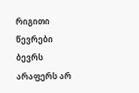რიგითი წევრები ბევრს არაფერს არ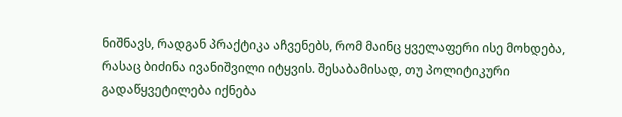ნიშნავს, რადგან პრაქტიკა აჩვენებს, რომ მაინც ყველაფერი ისე მოხდება, რასაც ბიძინა ივანიშვილი იტყვის. შესაბამისად, თუ პოლიტიკური გადაწყვეტილება იქნება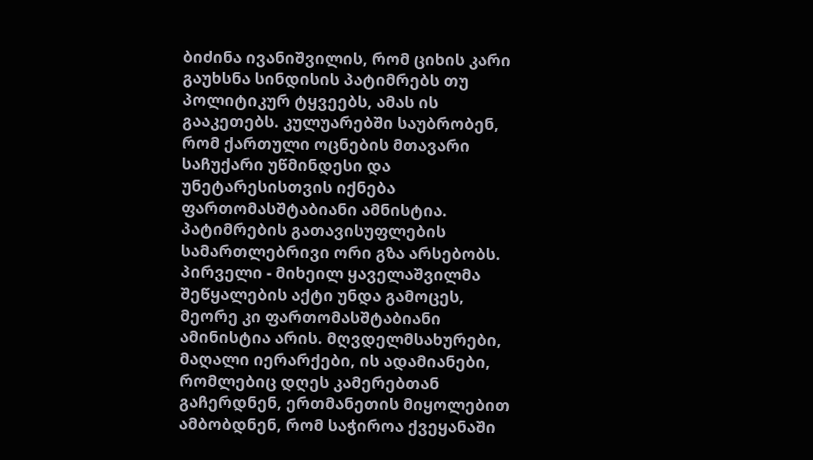ბიძინა ივანიშვილის, რომ ციხის კარი გაუხსნა სინდისის პატიმრებს თუ პოლიტიკურ ტყვეებს, ამას ის გააკეთებს. კულუარებში საუბრობენ, რომ ქართული ოცნების მთავარი საჩუქარი უწმინდესი და უნეტარესისთვის იქნება ფართომასშტაბიანი ამნისტია. პატიმრების გათავისუფლების სამართლებრივი ორი გზა არსებობს. პირველი - მიხეილ ყაველაშვილმა შეწყალების აქტი უნდა გამოცეს, მეორე კი ფართომასშტაბიანი ამინისტია არის. მღვდელმსახურები, მაღალი იერარქები, ის ადამიანები, რომლებიც დღეს კამერებთან გაჩერდნენ, ერთმანეთის მიყოლებით ამბობდნენ, რომ საჭიროა ქვეყანაში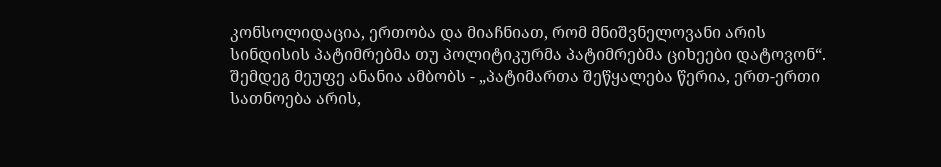კონსოლიდაცია, ერთობა და მიაჩნიათ, რომ მნიშვნელოვანი არის სინდისის პატიმრებმა თუ პოლიტიკურმა პატიმრებმა ციხეები დატოვონ“. შემდეგ მეუფე ანანია ამბობს - „პატიმართა შეწყალება წერია, ერთ-ერთი სათნოება არის,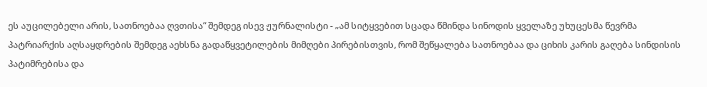ეს აუცილებელი არის, სათნოებაა ღვთისა“ შემდეგ ისევ ჟურნალისტი - „ამ სიტყვებით სცადა წმინდა სინოდის ყველაზე უხუცესმა წევრმა პატრიარქის აღსაყდრების შემდეგ აეხსნა გადაწყვეტილების მიმღები პირებისთვის, რომ შეწყალება სათნოებაა და ციხის კარის გაღება სინდისის პატიმრებისა და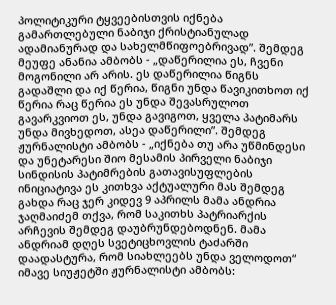პოლიტიკური ტყვეებისთვის იქნება გამართლებული ნაბიჯი ქრისტიანულად ადამიანურად და სახელმწიფოებრივად”. შემდეგ მეუფე ანანია ამბობს - „დაწერილია ეს, ჩვენი მოგონილი არ არის. ეს დაწერილია წიგნს გადაშლი და იქ წერია, წიგნი უნდა წავიკითხოთ იქ წერია რაც წერია ეს უნდა შევასრულოთ გავარკვიოთ ეს, უნდა გავიგოთ, ყველა პატიმარს უნდა მივხედოთ, ასეა დაწერილი”. შემდეგ ჟურნალისტი ამბობს - „იქნება თუ არა უწმინდესი და უნეტარესი შიო მესამის პირველი ნაბიჯი სინდისის პატიმრების გათავისუფლების ინიციატივა ეს კითხვა აქტუალური მას შემდეგ გახდა რაც ჯერ კიდევ 9 აპრილს მამა ანდრია ჯაღმაიძემ თქვა, რომ საკითხს პატრიარქის არჩევის შემდეგ დაუბრუნდებოდნენ. მამა ანდრიამ დღეს სვეტიცხოვლის ტაძარში დაადასტურა, რომ სიახლეებს უნდა ველოდოთ“ იმავე სიუჟეტში ჟურნალისტი ამბობს: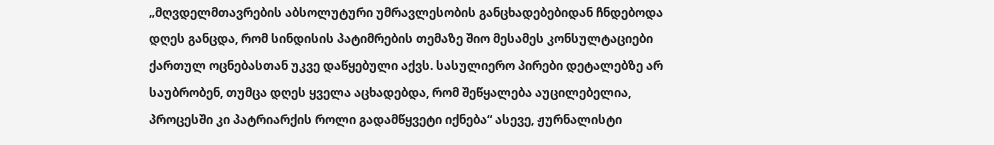„მღვდელმთავრების აბსოლუტური უმრავლესობის განცხადებებიდან ჩნდებოდა დღეს განცდა, რომ სინდისის პატიმრების თემაზე შიო მესამეს კონსულტაციები ქართულ ოცნებასთან უკვე დაწყებული აქვს. სასულიერო პირები დეტალებზე არ საუბრობენ, თუმცა დღეს ყველა აცხადებდა, რომ შეწყალება აუცილებელია, პროცესში კი პატრიარქის როლი გადამწყვეტი იქნება“ ასევე, ჟურნალისტი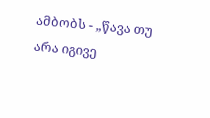ამბობს - „წავა თუ არა იგივე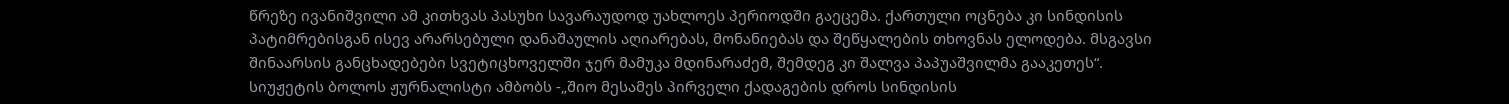წრეზე ივანიშვილი ამ კითხვას პასუხი სავარაუდოდ უახლოეს პერიოდში გაეცემა. ქართული ოცნება კი სინდისის პატიმრებისგან ისევ არარსებული დანაშაულის აღიარებას, მონანიებას და შეწყალების თხოვნას ელოდება. მსგავსი შინაარსის განცხადებები სვეტიცხოველში ჯერ მამუკა მდინარაძემ, შემდეგ კი შალვა პაპუაშვილმა გააკეთეს“. სიუჟეტის ბოლოს ჟურნალისტი ამბობს -„შიო მესამეს პირველი ქადაგების დროს სინდისის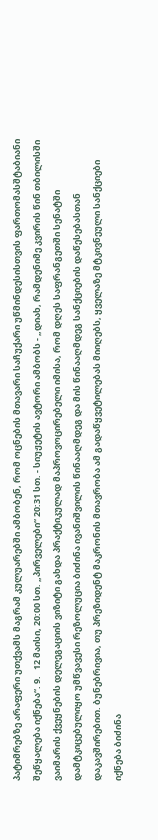პატიმრებზე არაფერი უთქვამს მაგრამ კულუარებში ამბობენ, რომ ოცნების მთავარი საჩუქარი უწმინდესისთვის ფართომასშტაბიანი შეწყალება იქნება“. 9.   12 მაისი, 20:00 სთ. „პირველები“ 20:31 სთ. - სიუჟეტის ავტორი ამბობს - „დიახ, რამდენიმე კვირის წინ თბილისში ვაიმარის ქვეყნების დელეგაციის ვიზიტი გახდა პრაქტიკულად მაპროვოცირებელი იმისა, რომ დღეს საფრანგეთში სენატში დამტკიცებულიყო უმწვავესი რეზოლუცია ბიძინა ივანიშვილის წინააღმდეგ და მის წინააღმდეგ სანქციების დაწესებასთან დაკავშირებით. ბუნებრივია, თუ პრეზიდენტ მაკრონის მთავრობა ამ გადაწყვეტილებას მიიღებს, ყველაზე მტკივნეული სანქციები იქნება ბიძინა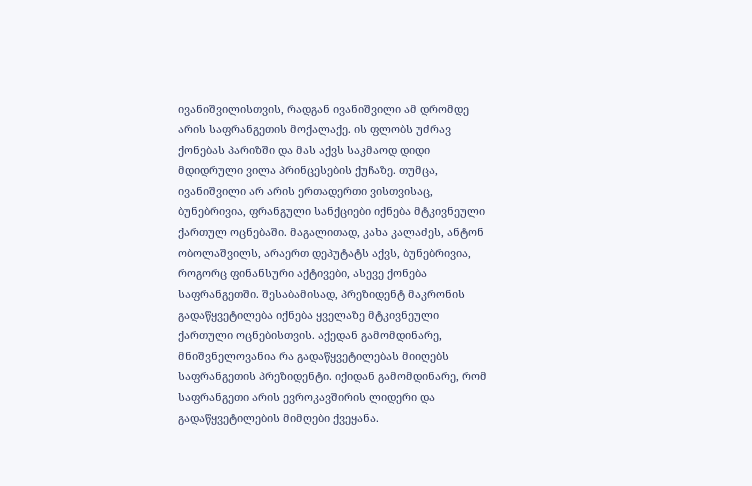ივანიშვილისთვის, რადგან ივანიშვილი ამ დრომდე არის საფრანგეთის მოქალაქე. ის ფლობს უძრავ ქონებას პარიზში და მას აქვს საკმაოდ დიდი მდიდრული ვილა პრინცესების ქუჩაზე. თუმცა, ივანიშვილი არ არის ერთადერთი ვისთვისაც, ბუნებრივია, ფრანგული სანქციები იქნება მტკივნეული ქართულ ოცნებაში. მაგალითად, კახა კალაძეს, ანტონ ობოლაშვილს, არაერთ დეპუტატს აქვს, ბუნებრივია, როგორც ფინანსური აქტივები, ასევე ქონება საფრანგეთში. შესაბამისად, პრეზიდენტ მაკრონის გადაწყვეტილება იქნება ყველაზე მტკივნეული ქართული ოცნებისთვის. აქედან გამომდინარე, მნიშვნელოვანია რა გადაწყვეტილებას მიიღებს საფრანგეთის პრეზიდენტი. იქიდან გამომდინარე, რომ საფრანგეთი არის ევროკავშირის ლიდერი და გადაწყვეტილების მიმღები ქვეყანა.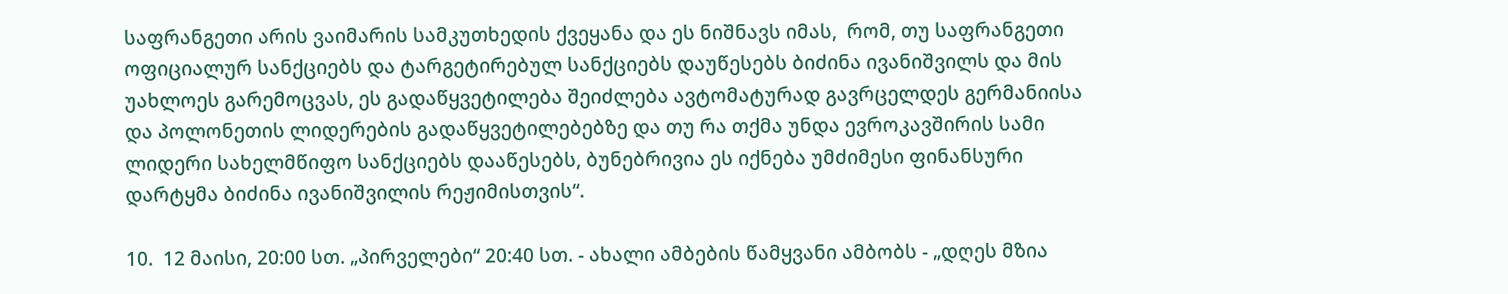საფრანგეთი არის ვაიმარის სამკუთხედის ქვეყანა და ეს ნიშნავს იმას,  რომ, თუ საფრანგეთი ოფიციალურ სანქციებს და ტარგეტირებულ სანქციებს დაუწესებს ბიძინა ივანიშვილს და მის უახლოეს გარემოცვას, ეს გადაწყვეტილება შეიძლება ავტომატურად გავრცელდეს გერმანიისა და პოლონეთის ლიდერების გადაწყვეტილებებზე და თუ რა თქმა უნდა ევროკავშირის სამი ლიდერი სახელმწიფო სანქციებს დააწესებს, ბუნებრივია ეს იქნება უმძიმესი ფინანსური დარტყმა ბიძინა ივანიშვილის რეჟიმისთვის“.

10.  12 მაისი, 20:00 სთ. „პირველები“ 20:40 სთ. - ახალი ამბების წამყვანი ამბობს - „დღეს მზია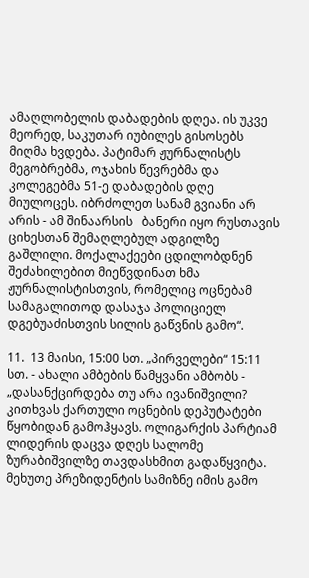ამაღლობელის დაბადების დღეა. ის უკვე მეორედ, საკუთარ იუბილეს გისოსებს მიღმა ხვდება. პატიმარ ჟურნალისტს მეგობრებმა, ოჯახის წევრებმა და კოლეგებმა 51-ე დაბადების დღე მიულოცეს. იბრძოლეთ სანამ გვიანი არ არის - ამ შინაარსის   ბანერი იყო რუსთავის ციხესთან შემაღლებულ ადგილზე გაშლილი. მოქალაქეები ცდილობდნენ შეძახილებით მიეწვდინათ ხმა ჟურნალისტისთვის, რომელიც ოცნებამ სამაგალითოდ დასაჯა პოლიციელ დგებუაძისთვის სილის გაწვნის გამო“.

11.  13 მაისი, 15:00 სთ. „პირველები“ 15:11 სთ. - ახალი ამბების წამყვანი ამბობს - „დასანქცირდება თუ არა ივანიშვილი? კითხვას ქართული ოცნების დეპუტატები წყობიდან გამოჰყავს. ოლიგარქის პარტიამ ლიდერის დაცვა დღეს სალომე ზურაბიშვილზე თავდასხმით გადაწყვიტა. მეხუთე პრეზიდენტის სამიზნე იმის გამო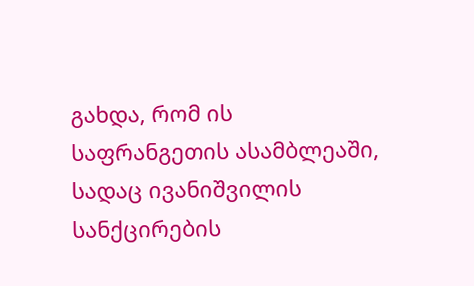გახდა, რომ ის საფრანგეთის ასამბლეაში, სადაც ივანიშვილის სანქცირების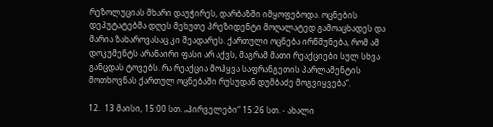რეზოლუციას მხარი დაუჭირეს, დარბაზში იმყოფებოდა. ოცნების დეპუტატებმა დღეს მეხუთე პრეზიდენტი მოღალატედ გამოაცხადეს და მარია ზახაროვასაც კი შეადარეს. ქართული ოცნება ირწმუნება, რომ ამ დოკუმენტს არანაირი ფასი არ აქვს, მაგრამ მათი რეაქციები სულ სხვა განცდას ტოვებს. რა რეაქცია მოჰყვა საფრანგეთის პარლამენტის მოთხოვნას ქართულ ოცნებაში რუსუდან დუმბაძე მოგვიყვება“.

12.  13 მაისი, 15:00 სთ. „პირველები“ 15:26 სთ. - ახალი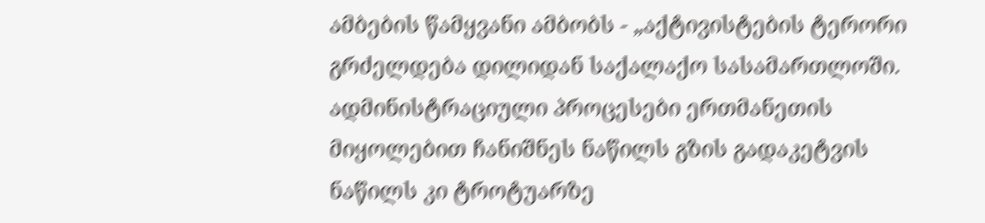ამბების წამყვანი ამბობს - „აქტივისტების ტერორი გრძელდება დილიდან საქალაქო სასამართლოში. ადმინისტრაციული პროცესები ერთმანეთის მიყოლებით ჩანიშნეს ნაწილს გზის გადაკეტვის ნაწილს კი ტროტუარზე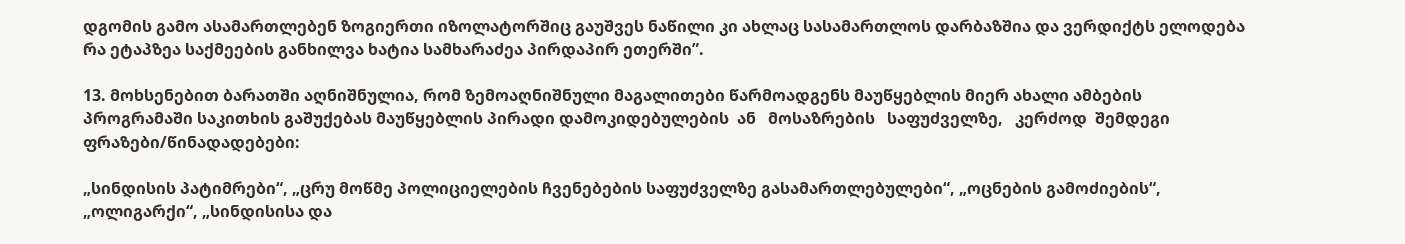დგომის გამო ასამართლებენ ზოგიერთი იზოლატორშიც გაუშვეს ნაწილი კი ახლაც სასამართლოს დარბაზშია და ვერდიქტს ელოდება რა ეტაპზეა საქმეების განხილვა ხატია სამხარაძეა პირდაპირ ეთერში”.

13. მოხსენებით ბარათში აღნიშნულია, რომ ზემოაღნიშნული მაგალითები წარმოადგენს მაუწყებლის მიერ ახალი ამბების პროგრამაში საკითხის გაშუქებას მაუწყებლის პირადი დამოკიდებულების  ან   მოსაზრების   საფუძველზე,   კერძოდ  შემდეგი  ფრაზები/წინადადებები:

„სინდისის პატიმრები“, „ცრუ მოწმე პოლიციელების ჩვენებების საფუძველზე გასამართლებულები“, „ოცნების გამოძიების“, „ოლიგარქი“, „სინდისისა და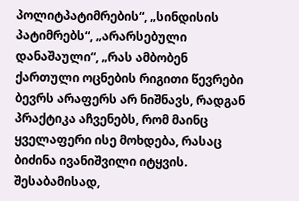პოლიტპატიმრების“, „სინდისის პატიმრებს“, „არარსებული დანაშაული“, „რას ამბობენ ქართული ოცნების რიგითი წევრები ბევრს არაფერს არ ნიშნავს, რადგან პრაქტიკა აჩვენებს, რომ მაინც ყველაფერი ისე მოხდება, რასაც ბიძინა ივანიშვილი იტყვის. შესაბამისად,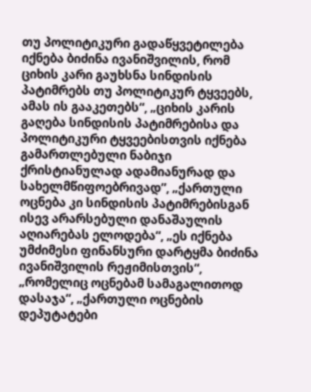თუ პოლიტიკური გადაწყვეტილება იქნება ბიძინა ივანიშვილის, რომ ციხის კარი გაუხსნა სინდისის პატიმრებს თუ პოლიტიკურ ტყვეებს, ამას ის გააკეთებს“, „ციხის კარის გაღება სინდისის პატიმრებისა და პოლიტიკური ტყვეებისთვის იქნება გამართლებული ნაბიჯი ქრისტიანულად ადამიანურად და სახელმწიფოებრივად”, „ქართული ოცნება კი სინდისის პატიმრებისგან ისევ არარსებული დანაშაულის აღიარებას ელოდება“, „ეს იქნება უმძიმესი ფინანსური დარტყმა ბიძინა ივანიშვილის რეჟიმისთვის“, „რომელიც ოცნებამ სამაგალითოდ დასაჯა“, „ქართული ოცნების დეპუტატები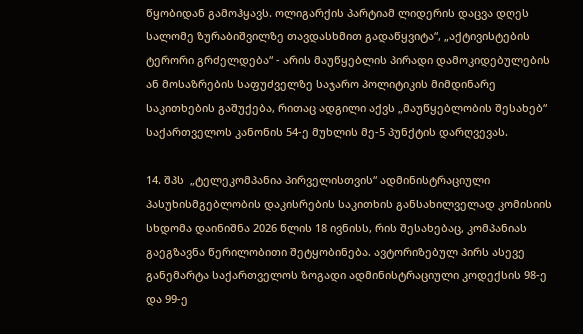წყობიდან გამოჰყავს. ოლიგარქის პარტიამ ლიდერის დაცვა დღეს სალომე ზურაბიშვილზე თავდასხმით გადაწყვიტა“, „აქტივისტების ტერორი გრძელდება“ - არის მაუწყებლის პირადი დამოკიდებულების ან მოსაზრების საფუძველზე საჯარო პოლიტიკის მიმდინარე საკითხების გაშუქება, რითაც ადგილი აქვს „მაუწყებლობის შესახებ“ საქართველოს კანონის 54-ე მუხლის მე-5 პუნქტის დარღვევას.

14. შპს  „ტელეკომპანია პირველისთვის“ ადმინისტრაციული პასუხისმგებლობის დაკისრების საკითხის განსახილველად კომისიის სხდომა დაინიშნა 2026 წლის 18 ივნისს, რის შესახებაც, კომპანიას გაეგზავნა წერილობითი შეტყობინება. ავტორიზებულ პირს ასევე განემარტა საქართველოს ზოგადი ადმინისტრაციული კოდექსის 98-ე და 99-ე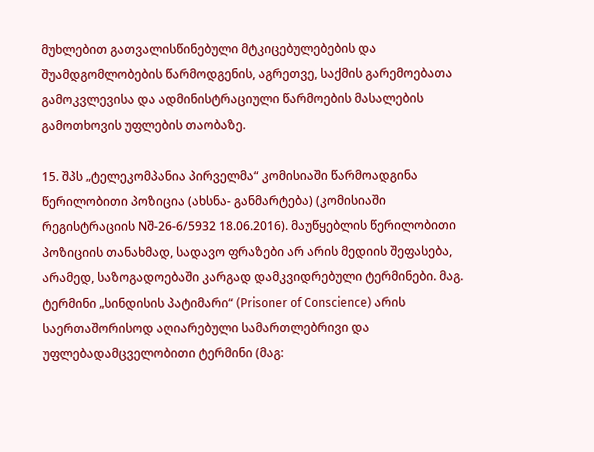მუხლებით გათვალისწინებული მტკიცებულებების და შუამდგომლობების წარმოდგენის, აგრეთვე, საქმის გარემოებათა გამოკვლევისა და ადმინისტრაციული წარმოების მასალების გამოთხოვის უფლების თაობაზე.

15. შპს „ტელეკომპანია პირველმა“ კომისიაში წარმოადგინა წერილობითი პოზიცია (ახსნა- განმარტება) (კომისიაში რეგისტრაციის Nშ-26-6/5932 18.06.2016). მაუწყებლის წერილობითი პოზიციის თანახმად, სადავო ფრაზები არ არის მედიის შეფასება, არამედ, საზოგადოებაში კარგად დამკვიდრებული ტერმინები. მაგ. ტერმინი „სინდისის პატიმარი“ (Prisoner of Conscience) არის საერთაშორისოდ აღიარებული სამართლებრივი და უფლებადამცველობითი ტერმინი (მაგ: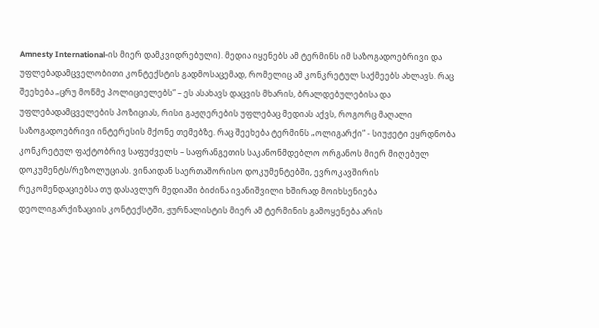Amnesty International-ის მიერ დამკვიდრებული). მედია იყენებს ამ ტერმინს იმ საზოგადოებრივი და უფლებადამცველობითი კონტექსტის გადმოსაცემად, რომელიც ამ კონკრეტულ საქმეებს ახლავს. რაც შეეხება „ცრუ მოწმე პოლიციელებს“ – ეს ასახავს დაცვის მხარის, ბრალდებულებისა და უფლებადამცველების პოზიციას, რისი გაჟღერების უფლებაც მედიას აქვს, როგორც მაღალი საზოგადოებრივი ინტერესის მქონე თემებზე. რაც შეეხება ტერმინს „ოლიგარქი“ - სიუჟეტი ეყრდნობა კონკრეტულ ფაქტობრივ საფუძველს – საფრანგეთის საკანონმდებლო ორგანოს მიერ მიღებულ დოკუმენტს/რეზოლუციას. ვინაიდან საერთაშორისო დოკუმენტებში, ევროკავშირის რეკომენდაციებსა თუ დასავლურ მედიაში ბიძინა ივანიშვილი ხშირად მოიხსენიება დეოლიგარქიზაციის კონტექსტში, ჟურნალისტის მიერ ამ ტერმინის გამოყენება არის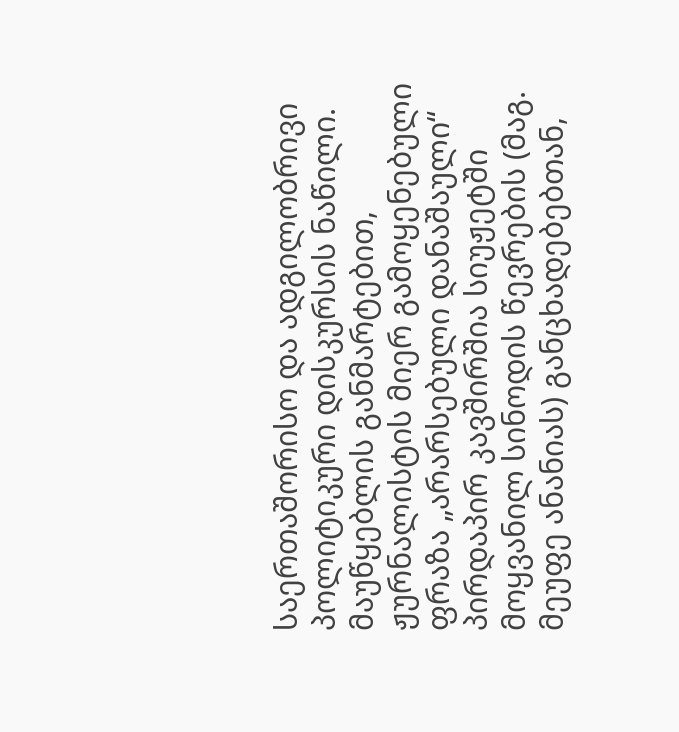საერთაშორისო და ადგილობრივი პოლიტიკური დისკურსის ნაწილი. მაუწყებლის განმარტებით, ჟურნალისტის მიერ გამოყენებული ფრაზა „არარსებული დანაშაული“ პირდაპირ კავშირშია სიუჟეტში მოყვანილ სინოდის წევრების (მაგ. მეუფე ანანიას) განცხადებებთან,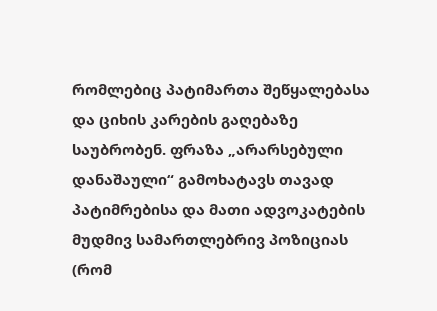რომლებიც პატიმართა შეწყალებასა და ციხის კარების გაღებაზე საუბრობენ. ფრაზა „არარსებული დანაშაული“ გამოხატავს თავად პატიმრებისა და მათი ადვოკატების მუდმივ სამართლებრივ პოზიციას (რომ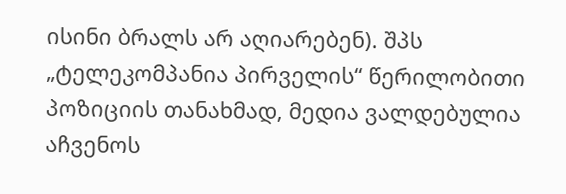ისინი ბრალს არ აღიარებენ). შპს „ტელეკომპანია პირველის“ წერილობითი პოზიციის თანახმად, მედია ვალდებულია აჩვენოს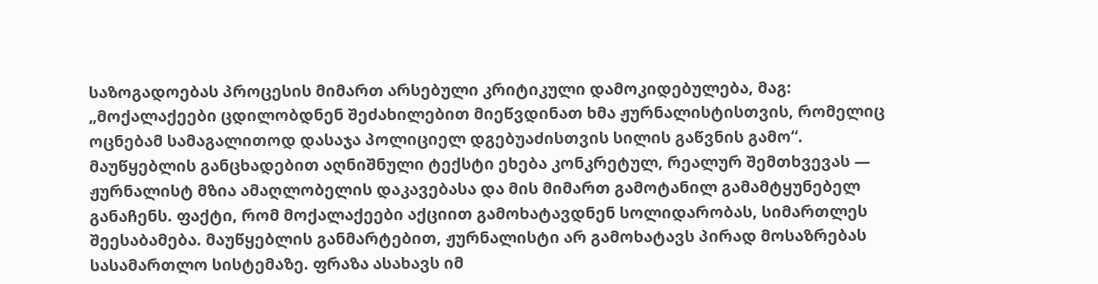საზოგადოებას პროცესის მიმართ არსებული კრიტიკული დამოკიდებულება, მაგ: „მოქალაქეები ცდილობდნენ შეძახილებით მიეწვდინათ ხმა ჟურნალისტისთვის, რომელიც ოცნებამ სამაგალითოდ დასაჯა პოლიციელ დგებუაძისთვის სილის გაწვნის გამო“. მაუწყებლის განცხადებით აღნიშნული ტექსტი ეხება კონკრეტულ, რეალურ შემთხვევას — ჟურნალისტ მზია ამაღლობელის დაკავებასა და მის მიმართ გამოტანილ გამამტყუნებელ განაჩენს. ფაქტი, რომ მოქალაქეები აქციით გამოხატავდნენ სოლიდარობას, სიმართლეს შეესაბამება. მაუწყებლის განმარტებით, ჟურნალისტი არ გამოხატავს პირად მოსაზრებას სასამართლო სისტემაზე. ფრაზა ასახავს იმ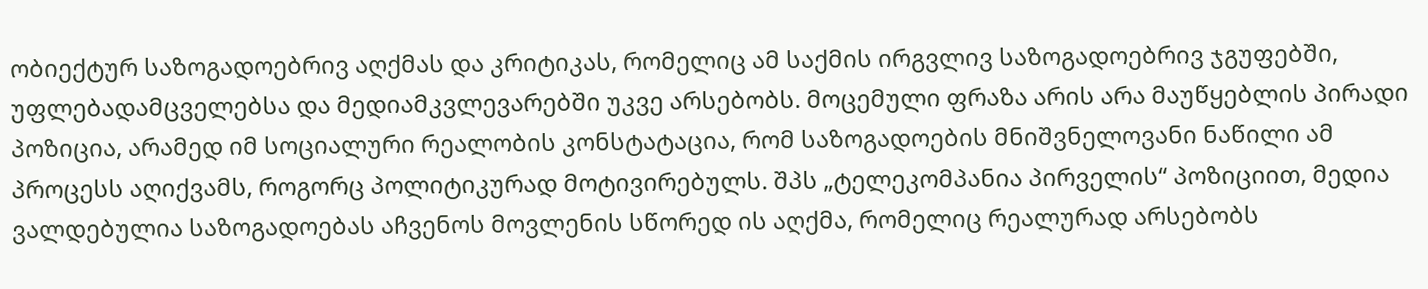ობიექტურ საზოგადოებრივ აღქმას და კრიტიკას, რომელიც ამ საქმის ირგვლივ საზოგადოებრივ ჯგუფებში, უფლებადამცველებსა და მედიამკვლევარებში უკვე არსებობს. მოცემული ფრაზა არის არა მაუწყებლის პირადი პოზიცია, არამედ იმ სოციალური რეალობის კონსტატაცია, რომ საზოგადოების მნიშვნელოვანი ნაწილი ამ პროცესს აღიქვამს, როგორც პოლიტიკურად მოტივირებულს. შპს „ტელეკომპანია პირველის“ პოზიციით, მედია ვალდებულია საზოგადოებას აჩვენოს მოვლენის სწორედ ის აღქმა, რომელიც რეალურად არსებობს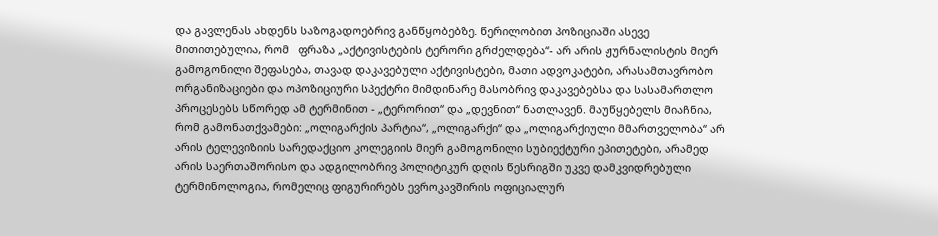და გავლენას ახდენს საზოგადოებრივ განწყობებზე. წერილობით პოზიციაში ასევე მითითებულია, რომ   ფრაზა „აქტივისტების ტერორი გრძელდება“- არ არის ჟურნალისტის მიერ გამოგონილი შეფასება, თავად დაკავებული აქტივისტები, მათი ადვოკატები, არასამთავრობო ორგანიზაციები და ოპოზიციური სპექტრი მიმდინარე მასობრივ დაკავებებსა და სასამართლო პროცესებს სწორედ ამ ტერმინით - „ტერორით“ და „დევნით“ ნათლავენ. მაუწყებელს მიაჩნია, რომ გამონათქვამები: „ოლიგარქის პარტია“, „ოლიგარქი“ და „ოლიგარქიული მმართველობა“ არ არის ტელევიზიის სარედაქციო კოლეგიის მიერ გამოგონილი სუბიექტური ეპითეტები, არამედ არის საერთაშორისო და ადგილობრივ პოლიტიკურ დღის წესრიგში უკვე დამკვიდრებული ტერმინოლოგია, რომელიც ფიგურირებს ევროკავშირის ოფიციალურ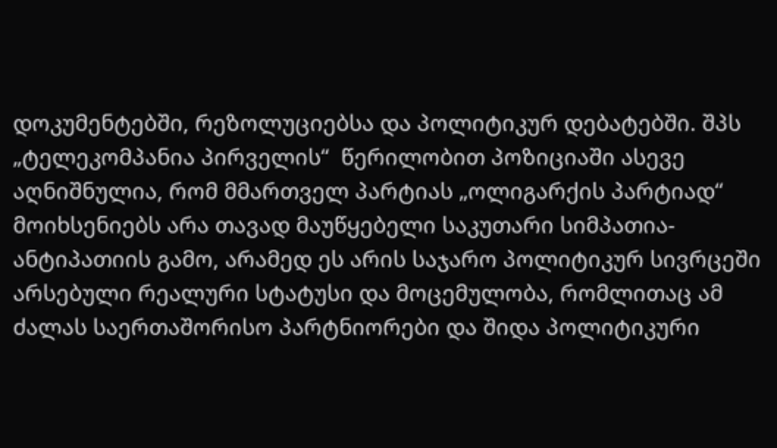დოკუმენტებში, რეზოლუციებსა და პოლიტიკურ დებატებში. შპს „ტელეკომპანია პირველის“  წერილობით პოზიციაში ასევე აღნიშნულია, რომ მმართველ პარტიას „ოლიგარქის პარტიად“ მოიხსენიებს არა თავად მაუწყებელი საკუთარი სიმპათია-ანტიპათიის გამო, არამედ ეს არის საჯარო პოლიტიკურ სივრცეში არსებული რეალური სტატუსი და მოცემულობა, რომლითაც ამ ძალას საერთაშორისო პარტნიორები და შიდა პოლიტიკური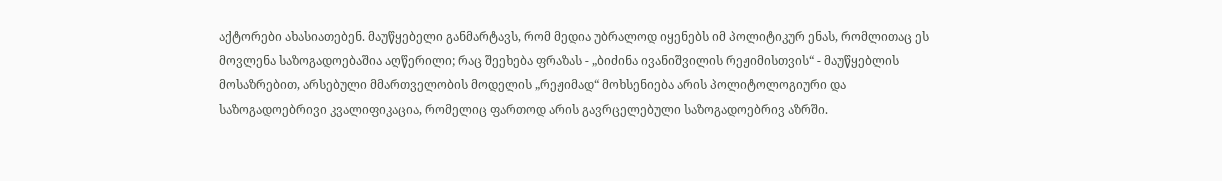აქტორები ახასიათებენ. მაუწყებელი განმარტავს, რომ მედია უბრალოდ იყენებს იმ პოლიტიკურ ენას, რომლითაც ეს მოვლენა საზოგადოებაშია აღწერილი; რაც შეეხება ფრაზას - „ბიძინა ივანიშვილის რეჟიმისთვის“ - მაუწყებლის მოსაზრებით, არსებული მმართველობის მოდელის „რეჟიმად“ მოხსენიება არის პოლიტოლოგიური და საზოგადოებრივი კვალიფიკაცია, რომელიც ფართოდ არის გავრცელებული საზოგადოებრივ აზრში.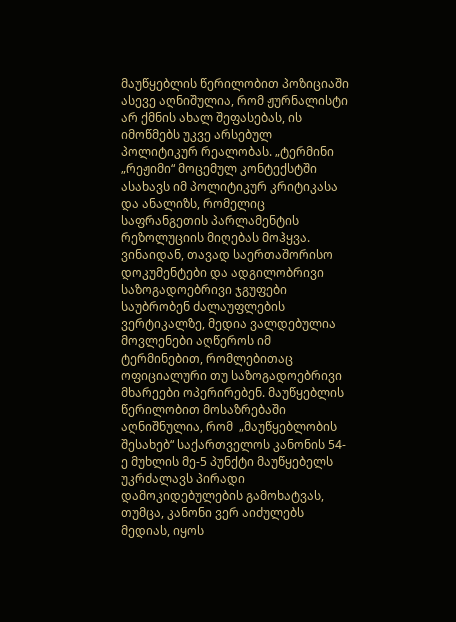მაუწყებლის წერილობით პოზიციაში ასევე აღნიშულია, რომ ჟურნალისტი არ ქმნის ახალ შეფასებას, ის იმოწმებს უკვე არსებულ პოლიტიკურ რეალობას. „ტერმინი „რეჟიმი“ მოცემულ კონტექსტში ასახავს იმ პოლიტიკურ კრიტიკასა და ანალიზს, რომელიც საფრანგეთის პარლამენტის რეზოლუციის მიღებას მოჰყვა. ვინაიდან, თავად საერთაშორისო დოკუმენტები და ადგილობრივი საზოგადოებრივი ჯგუფები საუბრობენ ძალაუფლების ვერტიკალზე, მედია ვალდებულია მოვლენები აღწეროს იმ ტერმინებით, რომლებითაც ოფიციალური თუ საზოგადოებრივი მხარეები ოპერირებენ. მაუწყებლის წერილობით მოსაზრებაში აღნიშნულია, რომ  „მაუწყებლობის შესახებ“ საქართველოს კანონის 54-ე მუხლის მე-5 პუნქტი მაუწყებელს უკრძალავს პირადი დამოკიდებულების გამოხატვას, თუმცა, კანონი ვერ აიძულებს მედიას, იყოს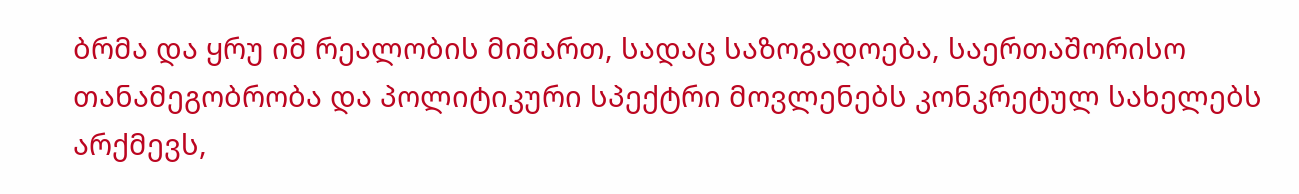ბრმა და ყრუ იმ რეალობის მიმართ, სადაც საზოგადოება, საერთაშორისო თანამეგობრობა და პოლიტიკური სპექტრი მოვლენებს კონკრეტულ სახელებს  არქმევს,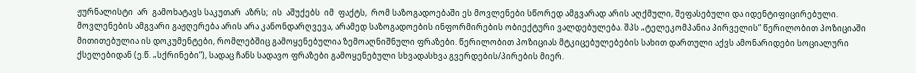ჟურნალისტი  არ  გამოხატავს საკუთარ  აზრს;  ის  აშუქებს  იმ  ფაქტს,  რომ საზოგადოებაში ეს მოვლენები სწორედ ამგვარად არის აღქმული, შეფასებული და იდენტიფიცირებული. მოვლენების ამგვარი გაჟღერება არის არა კანონდარღვევა, არამედ საზოგადოების ინფორმირების ობიექტური ვალდებულება. შპს „ტელეკომპანია პირველის“ წერილობით პოზიციაში მითითებულია ის დოკუმენტები, რომლებშიც გამოყენებულია ზემოაღნიშნული ფრაზები. წერილობით პოზიციას მტკიცებულებების სახით დართული აქვს ამონარიდები სოციალური ქსელებიდან (ე.წ. „სქრინები“), სადაც ჩანს სადავო ფრაზები გამოყენებული სხვადასხვა გვერდების/პირების მიერ.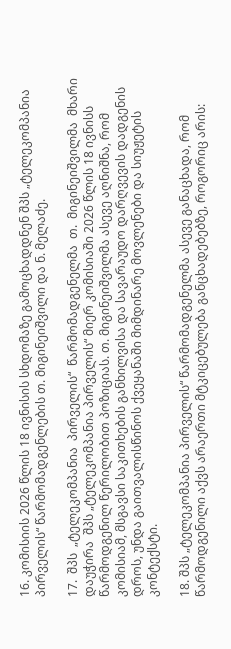16. კომისიის 2026 წლის 18 ივნისის სხდომაზე გამოცხადდნენ შპს „ტელეკომპანია პირველის“ წარმომადგენლების თ. მიგინეიშვილი და ნ. მელაძე.

17.  შპს  „ტელეკომპანია  პირველის“  წარმომადგენელმა  თ.  მიგინეიშვილმა  მხარი  დაუჭირა  შპს „ტელეკომპანია პირველის“ მიერ კომისიაში 2026 წლის 18 ივნისს წარმოდგენილ წერილობით პოზიციას. თ. მიგინეიშვილმა ასევე აღნიშნა, რომ  კომისიამ, მსგავსი საკითხების განხილვისა და სავარაუდო დარღვევის დადგენის დროს, უნდა გაითვალისწინოს ქვეყანაში მიმდინარე მოვლენები და სიუჟეტის კონტექსტი.

18. შპს „ტელეკომპანია პირველის“ წარმომადგენელმა ასევე განაცხადა, რომ  წარმოდგენილი აქვს არაერთი მტკიცებულება განცხადებებზე, როგორიც არის: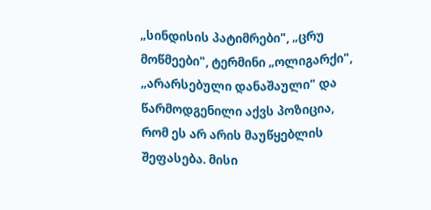„სინდისის პატიმრები", „ცრუ მოწმეები", ტერმინი „ოლიგარქი", „არარსებული დანაშაული" და წარმოდგენილი აქვს პოზიცია, რომ ეს არ არის მაუწყებლის შეფასება. მისი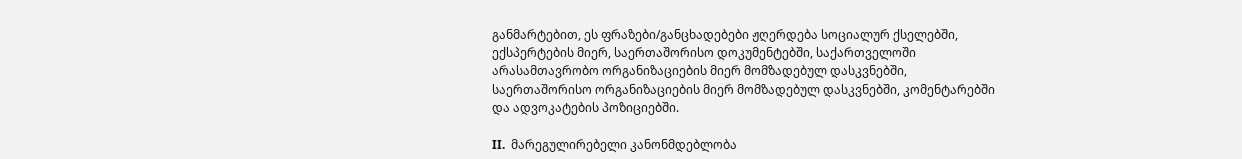განმარტებით, ეს ფრაზები/განცხადებები ჟღერდება სოციალურ ქსელებში,   ექსპერტების მიერ, საერთაშორისო დოკუმენტებში, საქართველოში არასამთავრობო ორგანიზაციების მიერ მომზადებულ დასკვნებში, საერთაშორისო ორგანიზაციების მიერ მომზადებულ დასკვნებში, კომენტარებში და ადვოკატების პოზიციებში.

II.  მარეგულირებელი კანონმდებლობა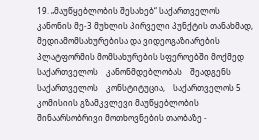19. „მაუწყებლობის შესახებ“ საქართველოს კანონის მე-3 მუხლის პირველი პუნქტის თანახმად, მედიამომსახურებისა და ვიდეოგაზიარების პლატფორმის მომსახურების სფეროებში მოქმედ საქართველოს    კანონმდებლობას    შეადგენს    საქართველოს    კონსტიტუცია,    საქართველოს 5 კომისიის გზამკვლევი მაუწყებლობის შინაარსობრივი მოთხოვნების თაობაზე -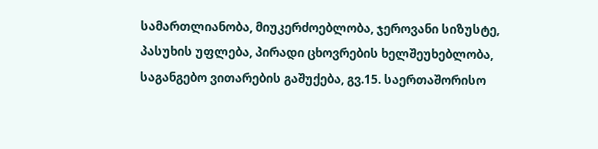სამართლიანობა, მიუკერძოებლობა, ჯეროვანი სიზუსტე, პასუხის უფლება, პირადი ცხოვრების ხელშეუხებლობა, საგანგებო ვითარების გაშუქება, გვ.15. საერთაშორისო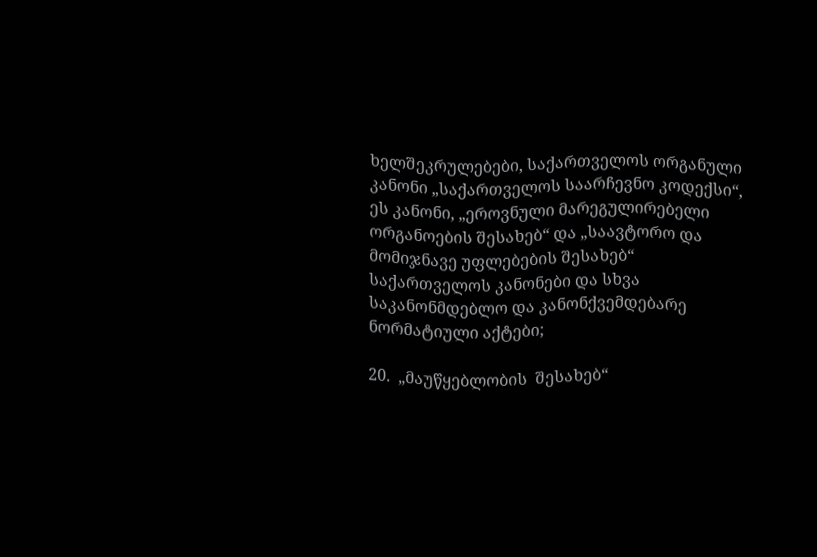ხელშეკრულებები, საქართველოს ორგანული კანონი „საქართველოს საარჩევნო კოდექსი“, ეს კანონი, „ეროვნული მარეგულირებელი ორგანოების შესახებ“ და „საავტორო და მომიჯნავე უფლებების შესახებ“ საქართველოს კანონები და სხვა საკანონმდებლო და კანონქვემდებარე ნორმატიული აქტები;

20.  „მაუწყებლობის  შესახებ“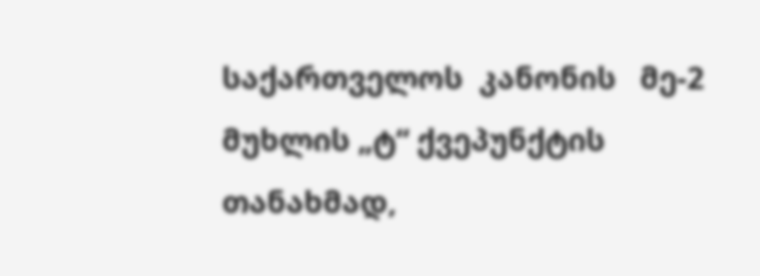საქართველოს  კანონის   მე-2 მუხლის „ტ“ ქვეპუნქტის თანახმად,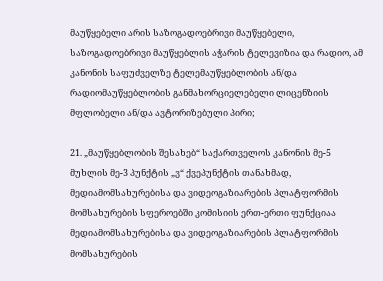მაუწყებელი არის საზოგადოებრივი მაუწყებელი, საზოგადოებრივი მაუწყებლის აჭარის ტელევიზია და რადიო, ამ კანონის საფუძველზე ტელემაუწყებლობის ან/და რადიომაუწყებლობის განმახორციელებელი ლიცენზიის მფლობელი ან/და ავტორიზებული პირი;

21. „მაუწყებლობის შესახებ“ საქართველოს კანონის მე-5 მუხლის მე-3 პუნქტის „ვ“ ქვეპუნქტის თანახმად, მედიამომსახურებისა და ვიდეოგაზიარების პლატფორმის მომსახურების სფეროებში კომისიის ერთ-ერთი ფუნქციაა მედიამომსახურებისა და ვიდეოგაზიარების პლატფორმის მომსახურების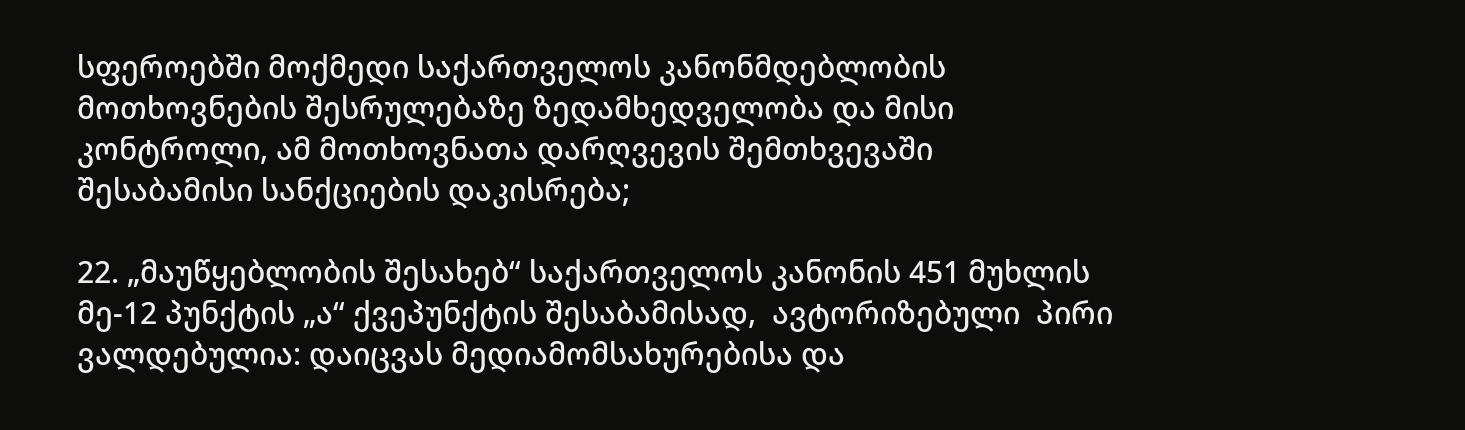სფეროებში მოქმედი საქართველოს კანონმდებლობის მოთხოვნების შესრულებაზე ზედამხედველობა და მისი კონტროლი, ამ მოთხოვნათა დარღვევის შემთხვევაში შესაბამისი სანქციების დაკისრება;

22. „მაუწყებლობის შესახებ“ საქართველოს კანონის 451 მუხლის მე-12 პუნქტის „ა“ ქვეპუნქტის შესაბამისად,  ავტორიზებული  პირი ვალდებულია: დაიცვას მედიამომსახურებისა და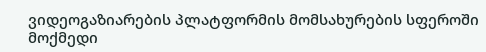ვიდეოგაზიარების პლატფორმის მომსახურების სფეროში მოქმედი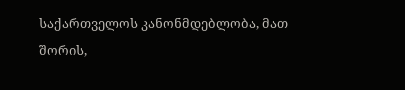საქართველოს კანონმდებლობა, მათ შორის,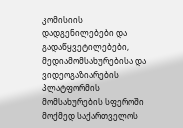კომისიის  დადგენილებები და გადაწყვეტილებები, მედიამომსახურებისა და ვიდეოგაზიარების პლატფორმის მომსახურების სფეროში მოქმედ საქართველოს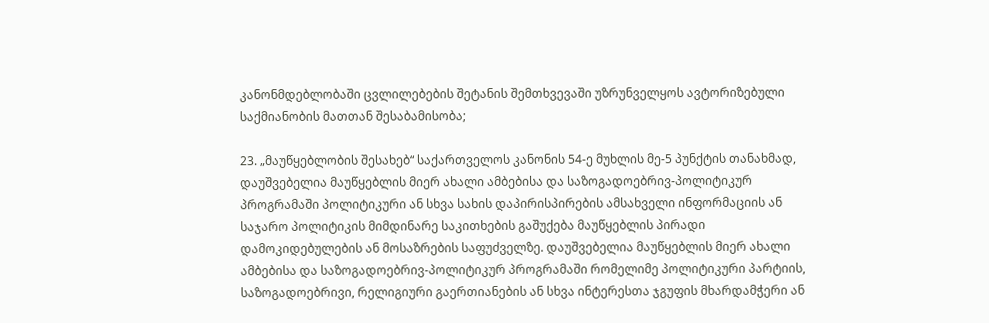კანონმდებლობაში ცვლილებების შეტანის შემთხვევაში უზრუნველყოს ავტორიზებული საქმიანობის მათთან შესაბამისობა;

23. „მაუწყებლობის შესახებ“ საქართველოს კანონის 54-ე მუხლის მე-5 პუნქტის თანახმად, დაუშვებელია მაუწყებლის მიერ ახალი ამბებისა და საზოგადოებრივ-პოლიტიკურ პროგრამაში პოლიტიკური ან სხვა სახის დაპირისპირების ამსახველი ინფორმაციის ან საჯარო პოლიტიკის მიმდინარე საკითხების გაშუქება მაუწყებლის პირადი დამოკიდებულების ან მოსაზრების საფუძველზე. დაუშვებელია მაუწყებლის მიერ ახალი ამბებისა და საზოგადოებრივ-პოლიტიკურ პროგრამაში რომელიმე პოლიტიკური პარტიის, საზოგადოებრივი, რელიგიური გაერთიანების ან სხვა ინტერესთა ჯგუფის მხარდამჭერი ან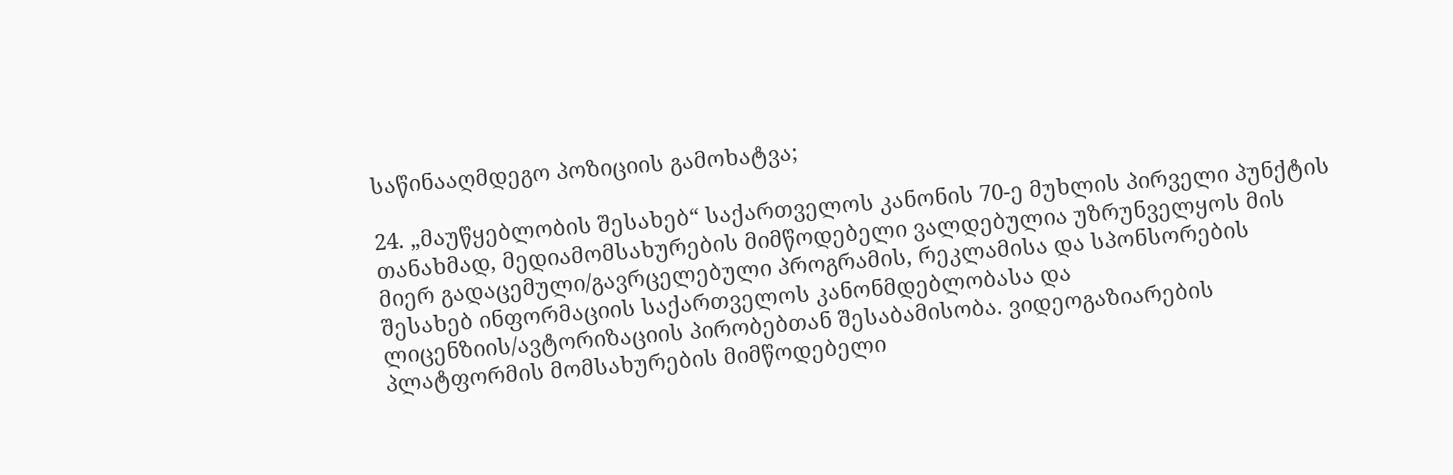საწინააღმდეგო პოზიციის გამოხატვა;

24. „მაუწყებლობის შესახებ“ საქართველოს კანონის 70-ე მუხლის პირველი პუნქტის თანახმად, მედიამომსახურების მიმწოდებელი ვალდებულია უზრუნველყოს მის მიერ გადაცემული/გავრცელებული პროგრამის, რეკლამისა და სპონსორების შესახებ ინფორმაციის საქართველოს კანონმდებლობასა და ლიცენზიის/ავტორიზაციის პირობებთან შესაბამისობა. ვიდეოგაზიარების პლატფორმის მომსახურების მიმწოდებელი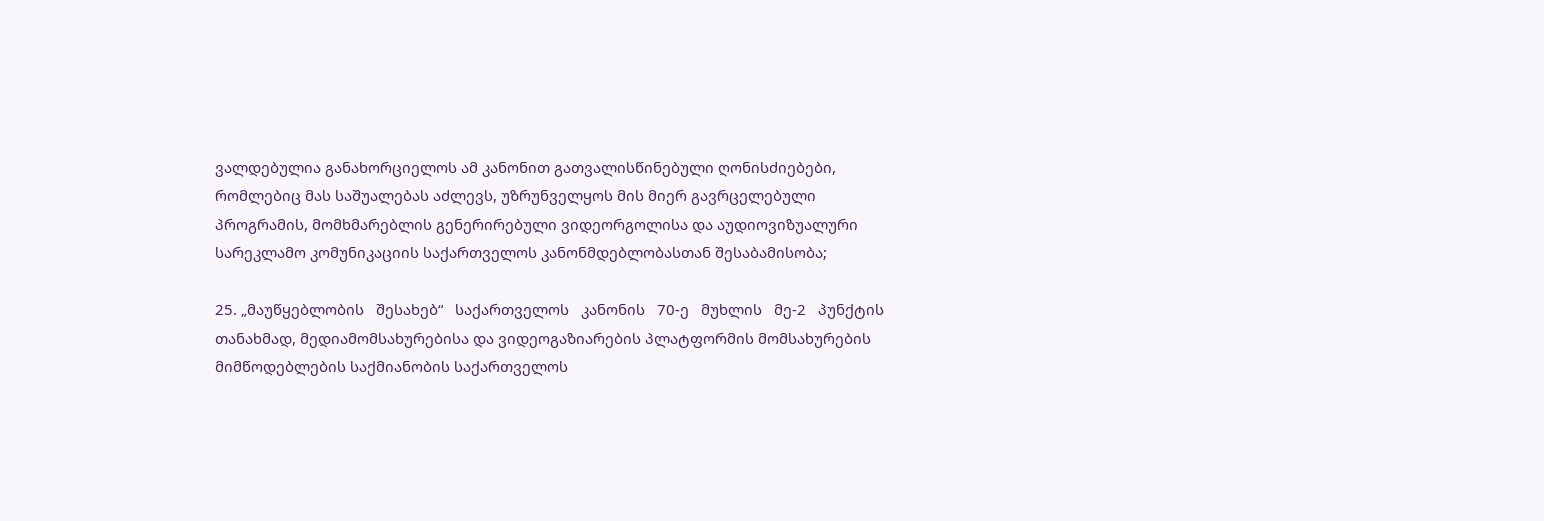ვალდებულია განახორციელოს ამ კანონით გათვალისწინებული ღონისძიებები, რომლებიც მას საშუალებას აძლევს, უზრუნველყოს მის მიერ გავრცელებული პროგრამის, მომხმარებლის გენერირებული ვიდეორგოლისა და აუდიოვიზუალური სარეკლამო კომუნიკაციის საქართველოს კანონმდებლობასთან შესაბამისობა;

25. „მაუწყებლობის   შესახებ“   საქართველოს   კანონის   70-ე   მუხლის   მე-2   პუნქტის   თანახმად, მედიამომსახურებისა და ვიდეოგაზიარების პლატფორმის მომსახურების მიმწოდებლების საქმიანობის საქართველოს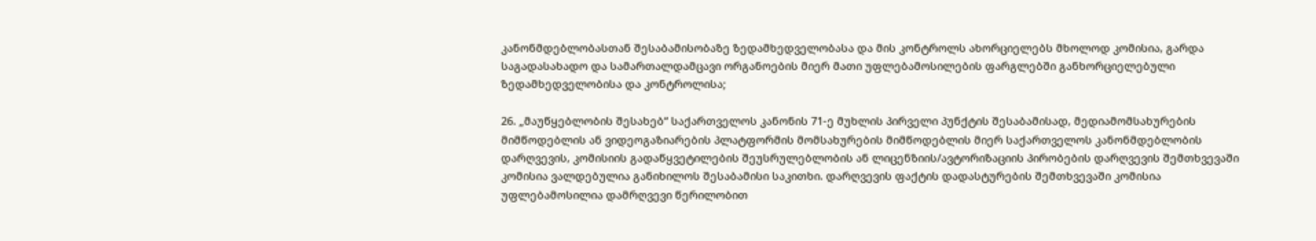კანონმდებლობასთან შესაბამისობაზე ზედამხედველობასა და მის კონტროლს ახორციელებს მხოლოდ კომისია, გარდა საგადასახადო და სამართალდამცავი ორგანოების მიერ მათი უფლებამოსილების ფარგლებში განხორციელებული ზედამხედველობისა და კონტროლისა;

26. „მაუწყებლობის შესახებ“ საქართველოს კანონის 71-ე მუხლის პირველი პუნქტის შესაბამისად, მედიამომსახურების მიმწოდებლის ან ვიდეოგაზიარების პლატფორმის მომსახურების მიმწოდებლის მიერ საქართველოს კანონმდებლობის დარღვევის, კომისიის გადაწყვეტილების შეუსრულებლობის ან ლიცენზიის/ავტორიზაციის პირობების დარღვევის შემთხვევაში კომისია ვალდებულია განიხილოს შესაბამისი საკითხი. დარღვევის ფაქტის დადასტურების შემთხვევაში კომისია უფლებამოსილია დამრღვევი წერილობით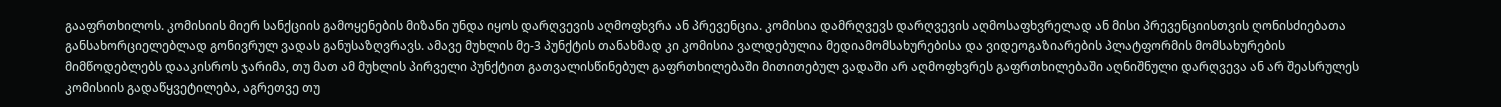გააფრთხილოს. კომისიის მიერ სანქციის გამოყენების მიზანი უნდა იყოს დარღვევის აღმოფხვრა ან პრევენცია. კომისია დამრღვევს დარღვევის აღმოსაფხვრელად ან მისი პრევენციისთვის ღონისძიებათა განსახორციელებლად გონივრულ ვადას განუსაზღვრავს. ამავე მუხლის მე-3 პუნქტის თანახმად კი კომისია ვალდებულია მედიამომსახურებისა და ვიდეოგაზიარების პლატფორმის მომსახურების მიმწოდებლებს დააკისროს ჯარიმა, თუ მათ ამ მუხლის პირველი პუნქტით გათვალისწინებულ გაფრთხილებაში მითითებულ ვადაში არ აღმოფხვრეს გაფრთხილებაში აღნიშნული დარღვევა ან არ შეასრულეს კომისიის გადაწყვეტილება, აგრეთვე თუ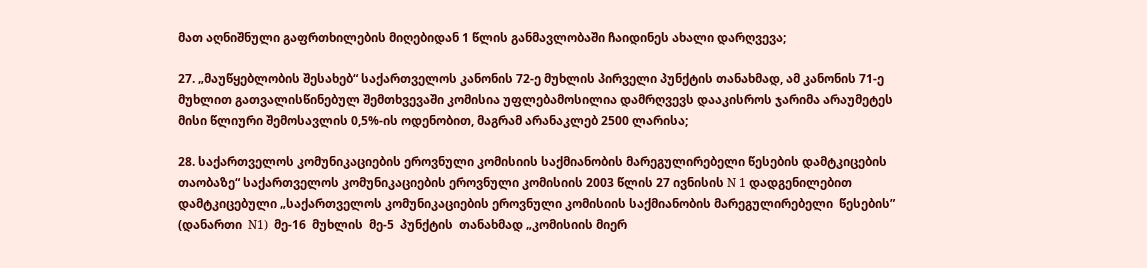მათ აღნიშნული გაფრთხილების მიღებიდან 1 წლის განმავლობაში ჩაიდინეს ახალი დარღვევა;

27. „მაუწყებლობის შესახებ“ საქართველოს კანონის 72-ე მუხლის პირველი პუნქტის თანახმად, ამ კანონის 71-ე მუხლით გათვალისწინებულ შემთხვევაში კომისია უფლებამოსილია დამრღვევს დააკისროს ჯარიმა არაუმეტეს მისი წლიური შემოსავლის 0,5%-ის ოდენობით, მაგრამ არანაკლებ 2500 ლარისა;

28. საქართველოს კომუნიკაციების ეროვნული კომისიის საქმიანობის მარეგულირებელი წესების დამტკიცების თაობაზე“ საქართველოს კომუნიკაციების ეროვნული კომისიის 2003 წლის 27 ივნისის N 1 დადგენილებით დამტკიცებული „საქართველოს კომუნიკაციების ეროვნული კომისიის საქმიანობის მარეგულირებელი  წესების”  (დანართი  N1)  მე-16  მუხლის  მე-5  პუნქტის  თანახმად „კომისიის მიერ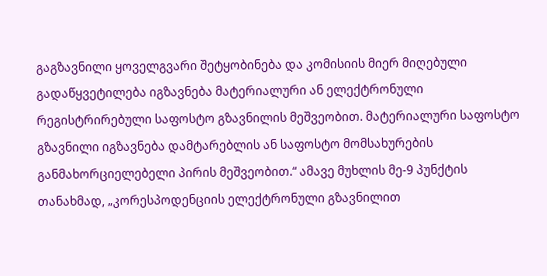გაგზავნილი ყოველგვარი შეტყობინება და კომისიის მიერ მიღებული გადაწყვეტილება იგზავნება მატერიალური ან ელექტრონული რეგისტრირებული საფოსტო გზავნილის მეშვეობით. მატერიალური საფოსტო გზავნილი იგზავნება დამტარებლის ან საფოსტო მომსახურების განმახორციელებელი პირის მეშვეობით.“ ამავე მუხლის მე-9 პუნქტის თანახმად, „კორესპოდენციის ელექტრონული გზავნილით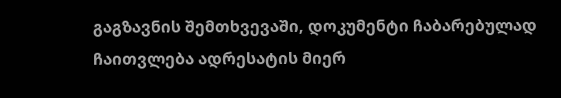გაგზავნის შემთხვევაში, დოკუმენტი ჩაბარებულად ჩაითვლება ადრესატის მიერ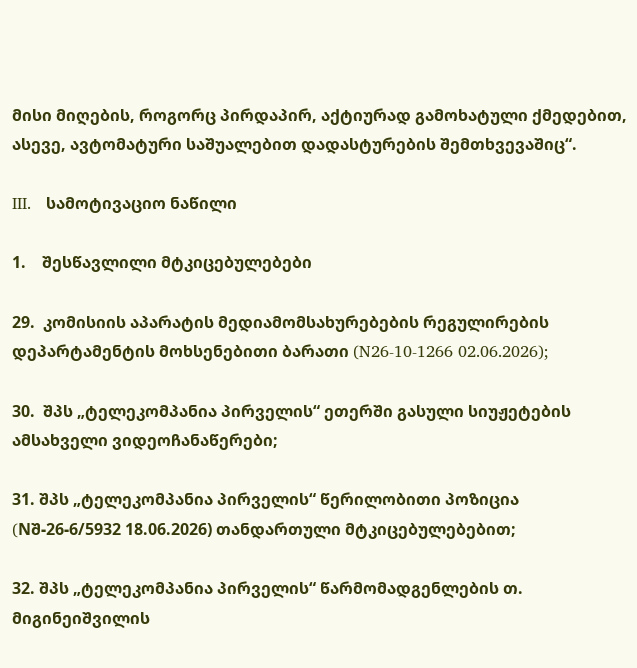მისი მიღების, როგორც პირდაპირ, აქტიურად გამოხატული ქმედებით, ასევე, ავტომატური საშუალებით დადასტურების შემთხვევაშიც“.

III.   სამოტივაციო ნაწილი

1.    შესწავლილი მტკიცებულებები

29.  კომისიის აპარატის მედიამომსახურებების რეგულირების დეპარტამენტის მოხსენებითი ბარათი (N26-10-1266 02.06.2026);

30.  შპს „ტელეკომპანია პირველის“ ეთერში გასული სიუჟეტების ამსახველი ვიდეოჩანაწერები;

31. შპს „ტელეკომპანია პირველის“ წერილობითი პოზიცია (Nშ-26-6/5932 18.06.2026) თანდართული მტკიცებულებებით;

32. შპს „ტელეკომპანია პირველის“ წარმომადგენლების თ. მიგინეიშვილის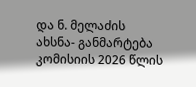და ნ. მელაძის ახსნა- განმარტება კომისიის 2026 წლის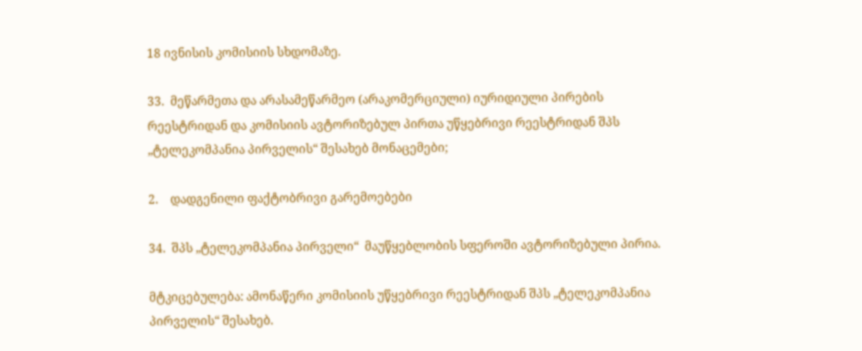18 ივნისის კომისიის სხდომაზე.

33.  მეწარმეთა და არასამეწარმეო (არაკომერციული) იურიდიული პირების რეესტრიდან და კომისიის ავტორიზებულ პირთა უწყებრივი რეესტრიდან შპს „ტელეკომპანია პირველის“ შესახებ მონაცემები;

2.    დადგენილი ფაქტობრივი გარემოებები

34.  შპს „ტელეკომპანია პირველი“  მაუწყებლობის სფეროში ავტორიზებული პირია.

მტკიცებულება: ამონაწერი კომისიის უწყებრივი რეესტრიდან შპს „ტელეკომპანია პირველის“ შესახებ.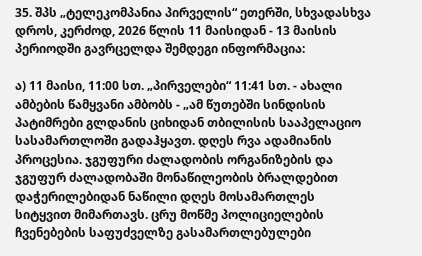35. შპს „ტელეკომპანია პირველის“ ეთერში, სხვადასხვა დროს, კერძოდ, 2026 წლის 11 მაისიდან - 13 მაისის  პერიოდში გავრცელდა შემდეგი ინფორმაცია:

ა) 11 მაისი, 11:00 სთ. „პირველები“ 11:41 სთ. - ახალი ამბების წამყვანი ამბობს - „ამ წუთებში სინდისის პატიმრები გლდანის ციხიდან თბილისის სააპელაციო სასამართლოში გადაჰყავთ. დღეს რვა ადამიანის პროცესია. ჯგუფური ძალადობის ორგანიზების და ჯგუფურ ძალადობაში მონაწილეობის ბრალდებით დაჭერილებიდან ნაწილი დღეს მოსამართლეს სიტყვით მიმართავს. ცრუ მოწმე პოლიციელების ჩვენებების საფუძველზე გასამართლებულები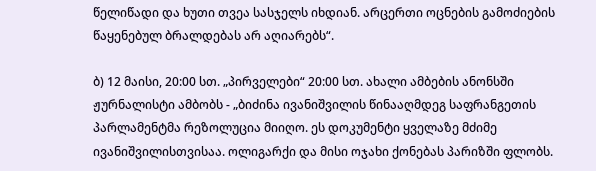წელიწადი და ხუთი თვეა სასჯელს იხდიან. არცერთი ოცნების გამოძიების წაყენებულ ბრალდებას არ აღიარებს“.

ბ) 12 მაისი, 20:00 სთ. „პირველები“ 20:00 სთ. ახალი ამბების ანონსში ჟურნალისტი ამბობს - „ბიძინა ივანიშვილის წინააღმდეგ საფრანგეთის პარლამენტმა რეზოლუცია მიიღო. ეს დოკუმენტი ყველაზე მძიმე ივანიშვილისთვისაა. ოლიგარქი და მისი ოჯახი ქონებას პარიზში ფლობს.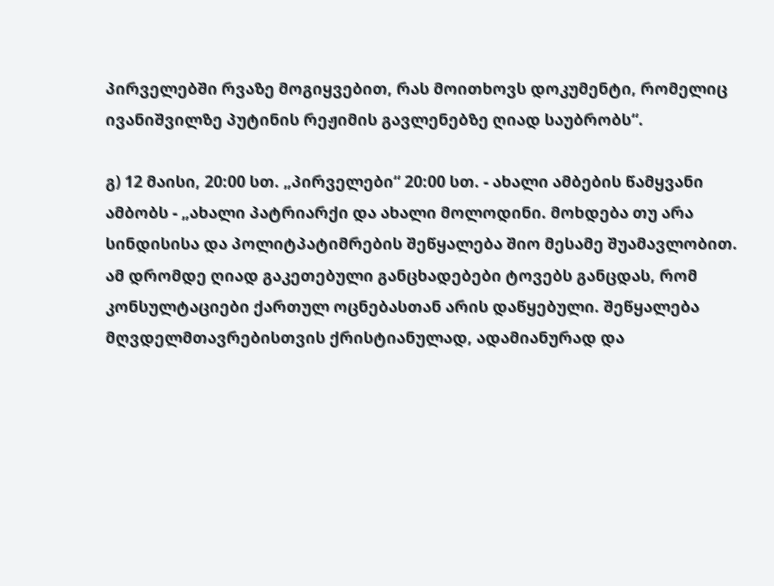პირველებში რვაზე მოგიყვებით, რას მოითხოვს დოკუმენტი, რომელიც ივანიშვილზე პუტინის რეჟიმის გავლენებზე ღიად საუბრობს“.

გ) 12 მაისი, 20:00 სთ. „პირველები“ 20:00 სთ. - ახალი ამბების წამყვანი ამბობს - „ახალი პატრიარქი და ახალი მოლოდინი. მოხდება თუ არა სინდისისა და პოლიტპატიმრების შეწყალება შიო მესამე შუამავლობით. ამ დრომდე ღიად გაკეთებული განცხადებები ტოვებს განცდას, რომ კონსულტაციები ქართულ ოცნებასთან არის დაწყებული. შეწყალება მღვდელმთავრებისთვის ქრისტიანულად, ადამიანურად და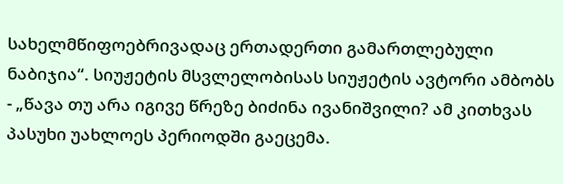სახელმწიფოებრივადაც ერთადერთი გამართლებული ნაბიჯია“. სიუჟეტის მსვლელობისას სიუჟეტის ავტორი ამბობს - „წავა თუ არა იგივე წრეზე ბიძინა ივანიშვილი? ამ კითხვას პასუხი უახლოეს პერიოდში გაეცემა.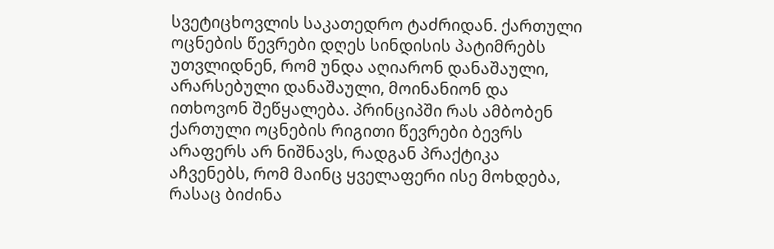სვეტიცხოვლის საკათედრო ტაძრიდან. ქართული ოცნების წევრები დღეს სინდისის პატიმრებს უთვლიდნენ, რომ უნდა აღიარონ დანაშაული, არარსებული დანაშაული, მოინანიონ და ითხოვონ შეწყალება. პრინციპში რას ამბობენ ქართული ოცნების რიგითი წევრები ბევრს არაფერს არ ნიშნავს, რადგან პრაქტიკა აჩვენებს, რომ მაინც ყველაფერი ისე მოხდება, რასაც ბიძინა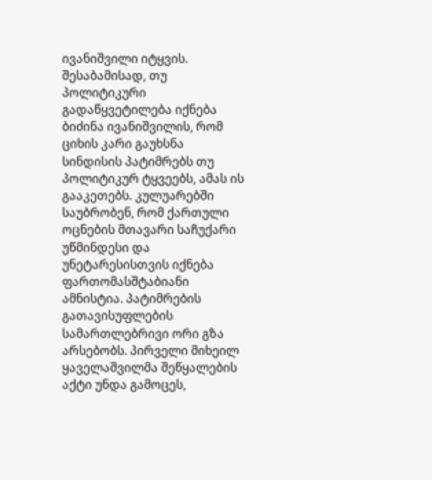ივანიშვილი იტყვის. შესაბამისად, თუ პოლიტიკური გადაწყვეტილება იქნება ბიძინა ივანიშვილის, რომ ციხის კარი გაუხსნა სინდისის პატიმრებს თუ პოლიტიკურ ტყვეებს, ამას ის გააკეთებს. კულუარებში საუბრობენ, რომ ქართული ოცნების მთავარი საჩუქარი უწმინდესი და უნეტარესისთვის იქნება ფართომასშტაბიანი ამნისტია. პატიმრების გათავისუფლების სამართლებრივი ორი გზა არსებობს. პირველი მიხეილ ყაველაშვილმა შეწყალების აქტი უნდა გამოცეს,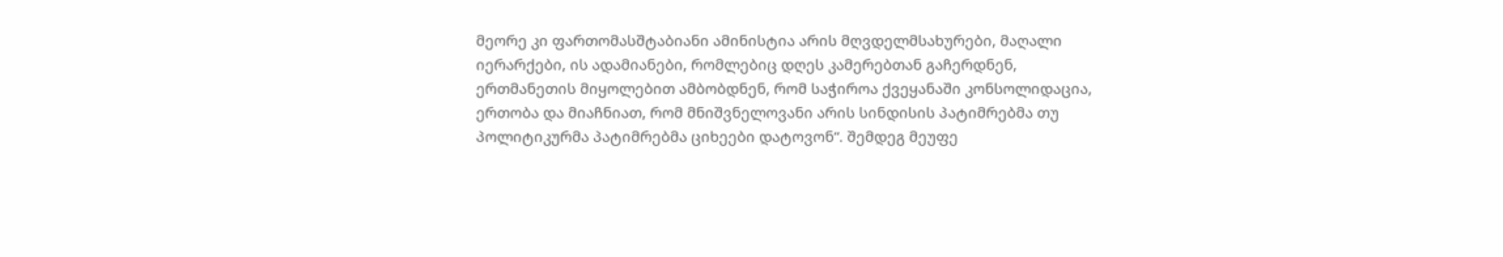მეორე კი ფართომასშტაბიანი ამინისტია არის მღვდელმსახურები, მაღალი იერარქები, ის ადამიანები, რომლებიც დღეს კამერებთან გაჩერდნენ, ერთმანეთის მიყოლებით ამბობდნენ, რომ საჭიროა ქვეყანაში კონსოლიდაცია, ერთობა და მიაჩნიათ, რომ მნიშვნელოვანი არის სინდისის პატიმრებმა თუ პოლიტიკურმა პატიმრებმა ციხეები დატოვონ“. შემდეგ მეუფე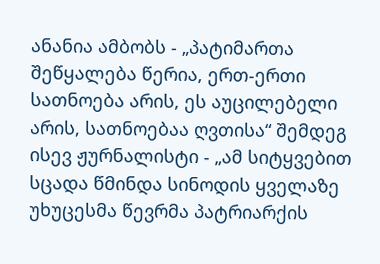ანანია ამბობს - „პატიმართა შეწყალება წერია, ერთ-ერთი სათნოება არის, ეს აუცილებელი არის, სათნოებაა ღვთისა“ შემდეგ ისევ ჟურნალისტი - „ამ სიტყვებით სცადა წმინდა სინოდის ყველაზე უხუცესმა წევრმა პატრიარქის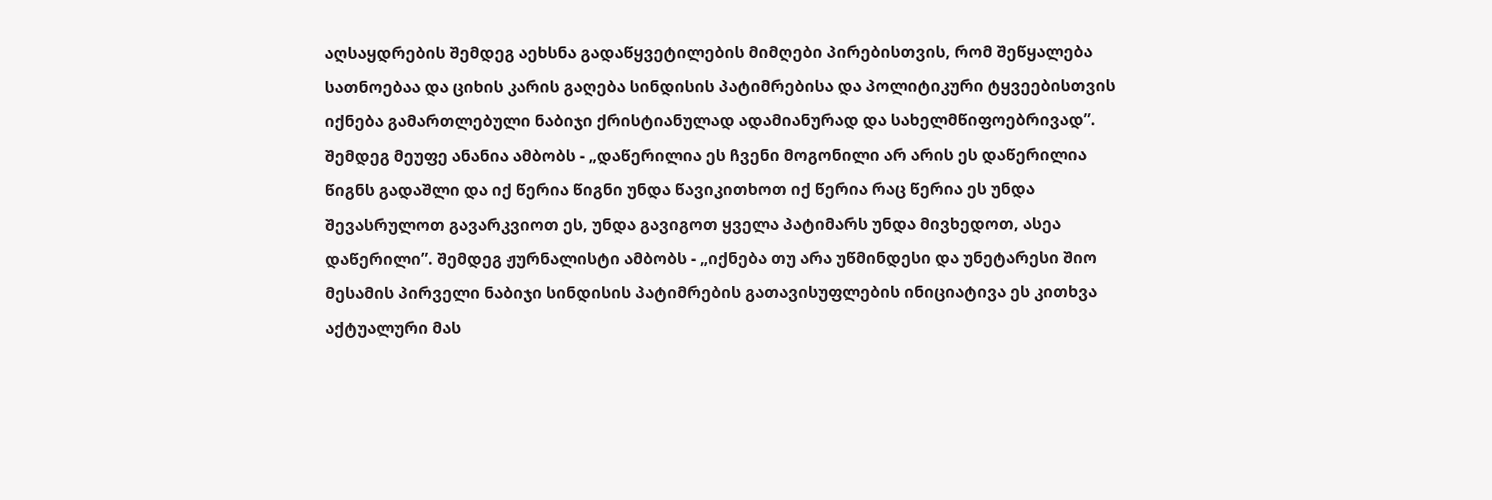აღსაყდრების შემდეგ აეხსნა გადაწყვეტილების მიმღები პირებისთვის, რომ შეწყალება სათნოებაა და ციხის კარის გაღება სინდისის პატიმრებისა და პოლიტიკური ტყვეებისთვის იქნება გამართლებული ნაბიჯი ქრისტიანულად ადამიანურად და სახელმწიფოებრივად”. შემდეგ მეუფე ანანია ამბობს - „დაწერილია ეს ჩვენი მოგონილი არ არის ეს დაწერილია წიგნს გადაშლი და იქ წერია წიგნი უნდა წავიკითხოთ იქ წერია რაც წერია ეს უნდა შევასრულოთ გავარკვიოთ ეს, უნდა გავიგოთ ყველა პატიმარს უნდა მივხედოთ, ასეა დაწერილი”. შემდეგ ჟურნალისტი ამბობს - „იქნება თუ არა უწმინდესი და უნეტარესი შიო მესამის პირველი ნაბიჯი სინდისის პატიმრების გათავისუფლების ინიციატივა ეს კითხვა აქტუალური მას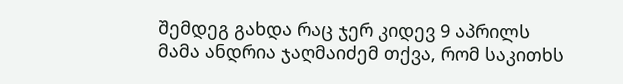შემდეგ გახდა რაც ჯერ კიდევ 9 აპრილს მამა ანდრია ჯაღმაიძემ თქვა, რომ საკითხს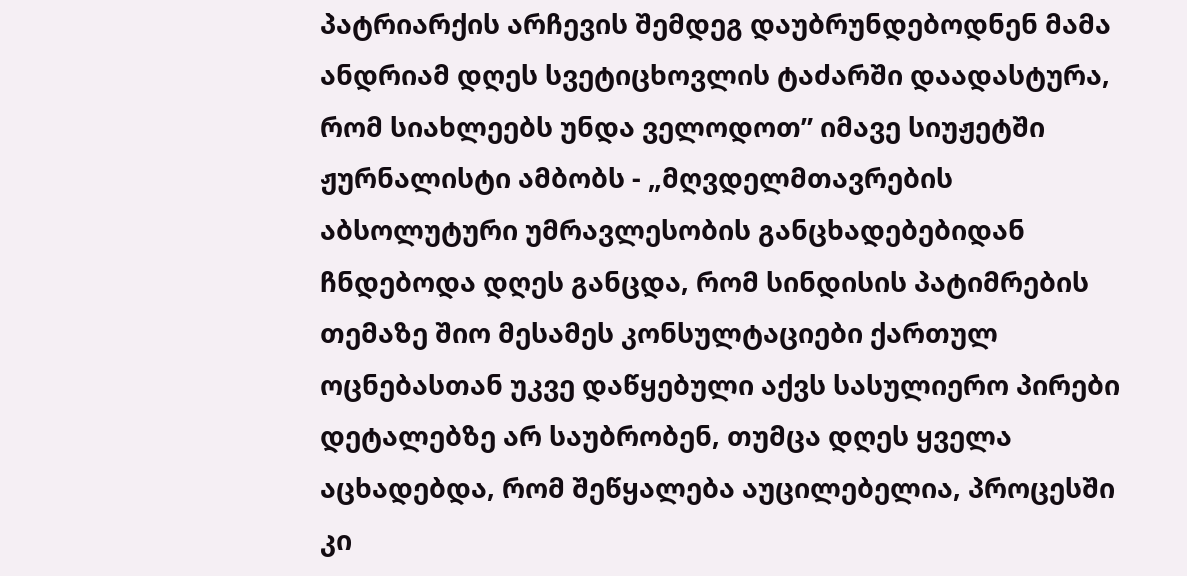პატრიარქის არჩევის შემდეგ დაუბრუნდებოდნენ მამა ანდრიამ დღეს სვეტიცხოვლის ტაძარში დაადასტურა, რომ სიახლეებს უნდა ველოდოთ” იმავე სიუჟეტში ჟურნალისტი ამბობს - „მღვდელმთავრების აბსოლუტური უმრავლესობის განცხადებებიდან ჩნდებოდა დღეს განცდა, რომ სინდისის პატიმრების თემაზე შიო მესამეს კონსულტაციები ქართულ ოცნებასთან უკვე დაწყებული აქვს სასულიერო პირები დეტალებზე არ საუბრობენ, თუმცა დღეს ყველა აცხადებდა, რომ შეწყალება აუცილებელია, პროცესში კი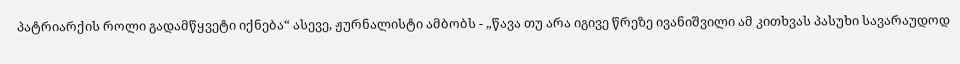პატრიარქის როლი გადამწყვეტი იქნება“ ასევე, ჟურნალისტი ამბობს - „წავა თუ არა იგივე წრეზე ივანიშვილი ამ კითხვას პასუხი სავარაუდოდ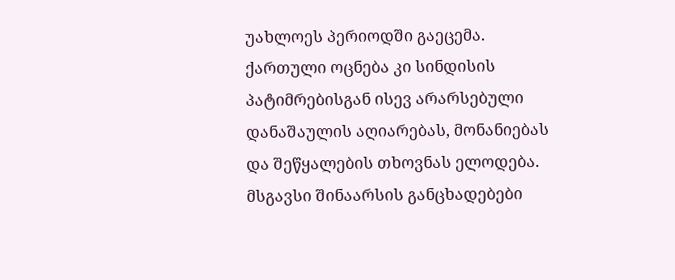უახლოეს პერიოდში გაეცემა. ქართული ოცნება კი სინდისის პატიმრებისგან ისევ არარსებული დანაშაულის აღიარებას, მონანიებას და შეწყალების თხოვნას ელოდება. მსგავსი შინაარსის განცხადებები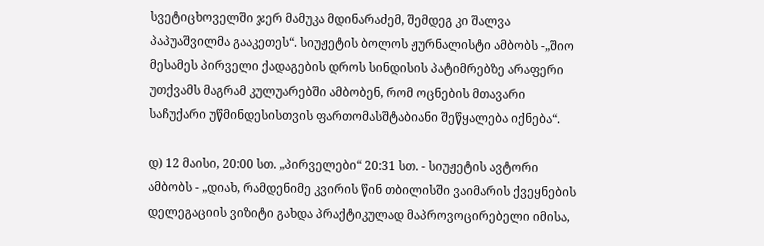სვეტიცხოველში ჯერ მამუკა მდინარაძემ, შემდეგ კი შალვა პაპუაშვილმა გააკეთეს“. სიუჟეტის ბოლოს ჟურნალისტი ამბობს -„შიო მესამეს პირველი ქადაგების დროს სინდისის პატიმრებზე არაფერი უთქვამს მაგრამ კულუარებში ამბობენ, რომ ოცნების მთავარი საჩუქარი უწმინდესისთვის ფართომასშტაბიანი შეწყალება იქნება“.

დ) 12 მაისი, 20:00 სთ. „პირველები“ 20:31 სთ. - სიუჟეტის ავტორი ამბობს - „დიახ, რამდენიმე კვირის წინ თბილისში ვაიმარის ქვეყნების დელეგაციის ვიზიტი გახდა პრაქტიკულად მაპროვოცირებელი იმისა,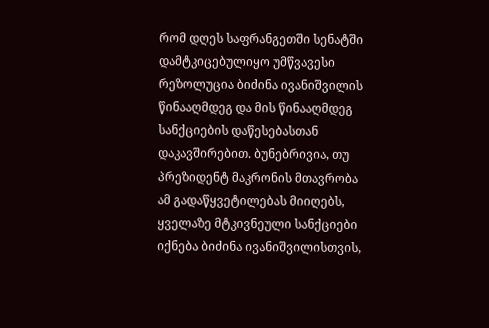რომ დღეს საფრანგეთში სენატში დამტკიცებულიყო უმწვავესი რეზოლუცია ბიძინა ივანიშვილის წინააღმდეგ და მის წინააღმდეგ სანქციების დაწესებასთან დაკავშირებით. ბუნებრივია, თუ პრეზიდენტ მაკრონის მთავრობა ამ გადაწყვეტილებას მიიღებს, ყველაზე მტკივნეული სანქციები იქნება ბიძინა ივანიშვილისთვის,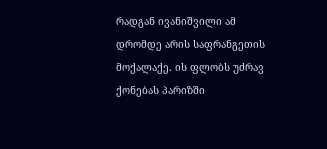რადგან ივანიშვილი ამ დრომდე არის საფრანგეთის მოქალაქე. ის ფლობს უძრავ ქონებას პარიზში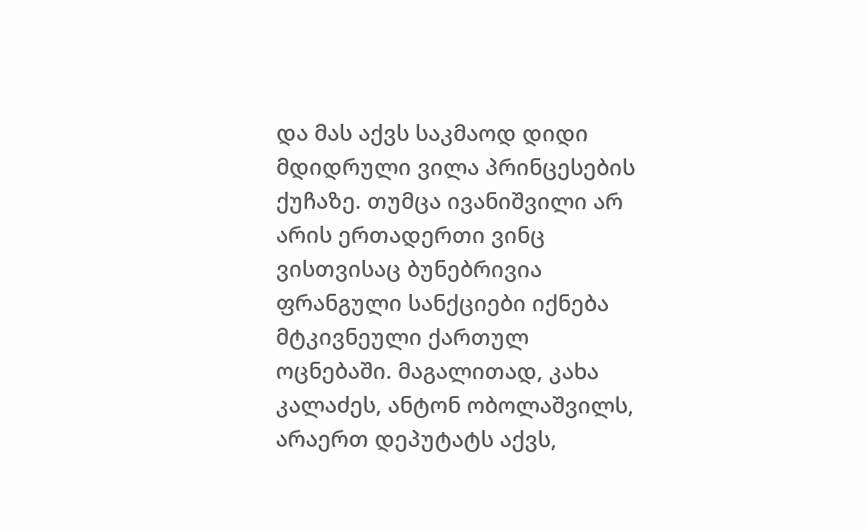და მას აქვს საკმაოდ დიდი მდიდრული ვილა პრინცესების ქუჩაზე. თუმცა ივანიშვილი არ არის ერთადერთი ვინც ვისთვისაც ბუნებრივია ფრანგული სანქციები იქნება მტკივნეული ქართულ ოცნებაში. მაგალითად, კახა კალაძეს, ანტონ ობოლაშვილს, არაერთ დეპუტატს აქვს,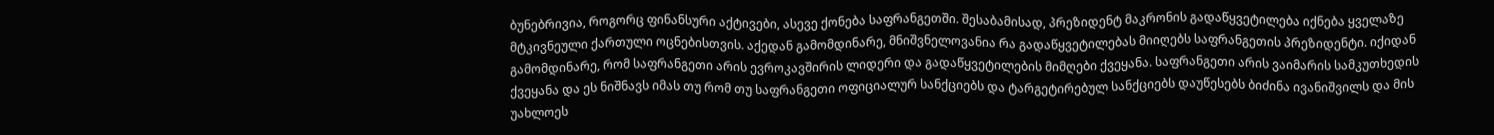ბუნებრივია, როგორც ფინანსური აქტივები, ასევე ქონება საფრანგეთში. შესაბამისად, პრეზიდენტ მაკრონის გადაწყვეტილება იქნება ყველაზე მტკივნეული ქართული ოცნებისთვის. აქედან გამომდინარე, მნიშვნელოვანია რა გადაწყვეტილებას მიიღებს საფრანგეთის პრეზიდენტი. იქიდან გამომდინარე, რომ საფრანგეთი არის ევროკავშირის ლიდერი და გადაწყვეტილების მიმღები ქვეყანა. საფრანგეთი არის ვაიმარის სამკუთხედის ქვეყანა და ეს ნიშნავს იმას თუ რომ თუ საფრანგეთი ოფიციალურ სანქციებს და ტარგეტირებულ სანქციებს დაუწესებს ბიძინა ივანიშვილს და მის უახლოეს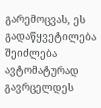გარემოცვას, ეს გადაწყვეტილება შეიძლება ავტომატურად გავრცელდეს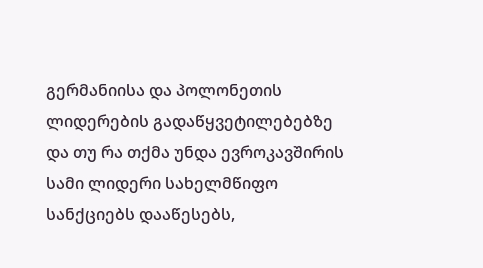გერმანიისა და პოლონეთის ლიდერების გადაწყვეტილებებზე და თუ რა თქმა უნდა ევროკავშირის სამი ლიდერი სახელმწიფო სანქციებს დააწესებს,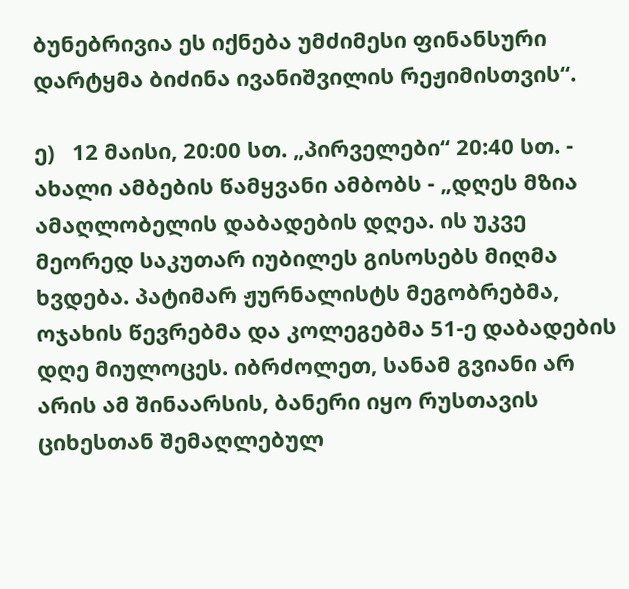ბუნებრივია ეს იქნება უმძიმესი ფინანსური დარტყმა ბიძინა ივანიშვილის რეჟიმისთვის“.

ე)   12 მაისი, 20:00 სთ. „პირველები“ 20:40 სთ. - ახალი ამბების წამყვანი ამბობს - „დღეს მზია ამაღლობელის დაბადების დღეა. ის უკვე მეორედ საკუთარ იუბილეს გისოსებს მიღმა ხვდება. პატიმარ ჟურნალისტს მეგობრებმა, ოჯახის წევრებმა და კოლეგებმა 51-ე დაბადების დღე მიულოცეს. იბრძოლეთ, სანამ გვიანი არ არის ამ შინაარსის, ბანერი იყო რუსთავის ციხესთან შემაღლებულ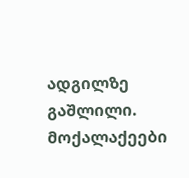ადგილზე გაშლილი. მოქალაქეები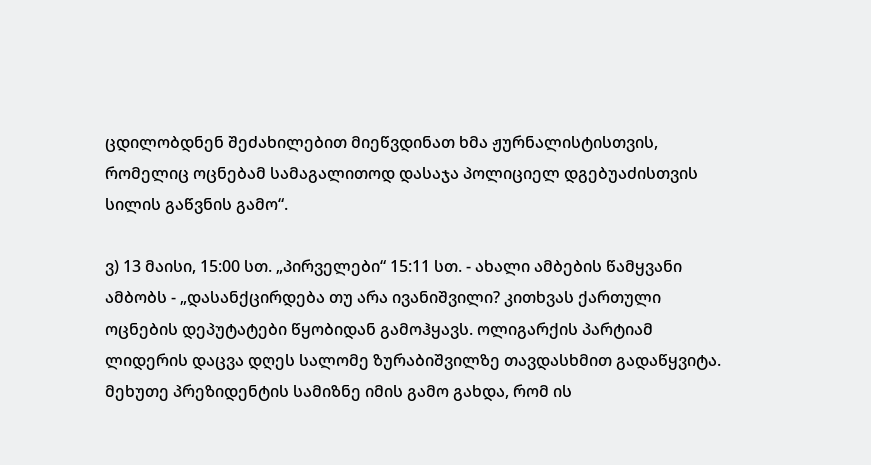ცდილობდნენ შეძახილებით მიეწვდინათ ხმა ჟურნალისტისთვის, რომელიც ოცნებამ სამაგალითოდ დასაჯა პოლიციელ დგებუაძისთვის სილის გაწვნის გამო“.

ვ) 13 მაისი, 15:00 სთ. „პირველები“ 15:11 სთ. - ახალი ამბების წამყვანი ამბობს - „დასანქცირდება თუ არა ივანიშვილი? კითხვას ქართული ოცნების დეპუტატები წყობიდან გამოჰყავს. ოლიგარქის პარტიამ ლიდერის დაცვა დღეს სალომე ზურაბიშვილზე თავდასხმით გადაწყვიტა. მეხუთე პრეზიდენტის სამიზნე იმის გამო გახდა, რომ ის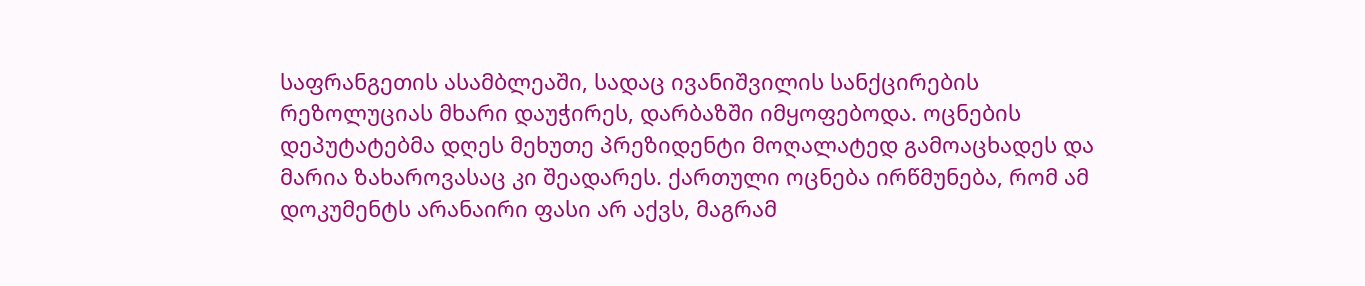საფრანგეთის ასამბლეაში, სადაც ივანიშვილის სანქცირების რეზოლუციას მხარი დაუჭირეს, დარბაზში იმყოფებოდა. ოცნების დეპუტატებმა დღეს მეხუთე პრეზიდენტი მოღალატედ გამოაცხადეს და მარია ზახაროვასაც კი შეადარეს. ქართული ოცნება ირწმუნება, რომ ამ დოკუმენტს არანაირი ფასი არ აქვს, მაგრამ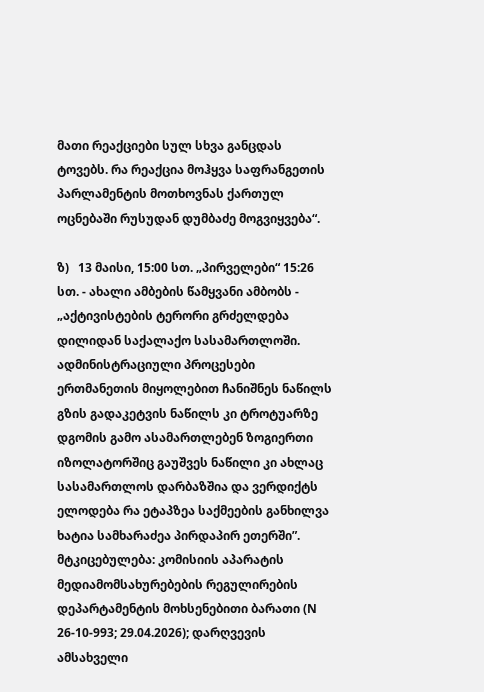მათი რეაქციები სულ სხვა განცდას ტოვებს. რა რეაქცია მოჰყვა საფრანგეთის პარლამენტის მოთხოვნას ქართულ ოცნებაში რუსუდან დუმბაძე მოგვიყვება“.

ზ)   13 მაისი, 15:00 სთ. „პირველები“ 15:26 სთ. - ახალი ამბების წამყვანი ამბობს - „აქტივისტების ტერორი გრძელდება დილიდან საქალაქო სასამართლოში. ადმინისტრაციული პროცესები ერთმანეთის მიყოლებით ჩანიშნეს ნაწილს გზის გადაკეტვის ნაწილს კი ტროტუარზე დგომის გამო ასამართლებენ ზოგიერთი იზოლატორშიც გაუშვეს ნაწილი კი ახლაც სასამართლოს დარბაზშია და ვერდიქტს ელოდება რა ეტაპზეა საქმეების განხილვა ხატია სამხარაძეა პირდაპირ ეთერში”. მტკიცებულება: კომისიის აპარატის მედიამომსახურებების რეგულირების დეპარტამენტის მოხსენებითი ბარათი (N 26-10-993; 29.04.2026); დარღვევის ამსახველი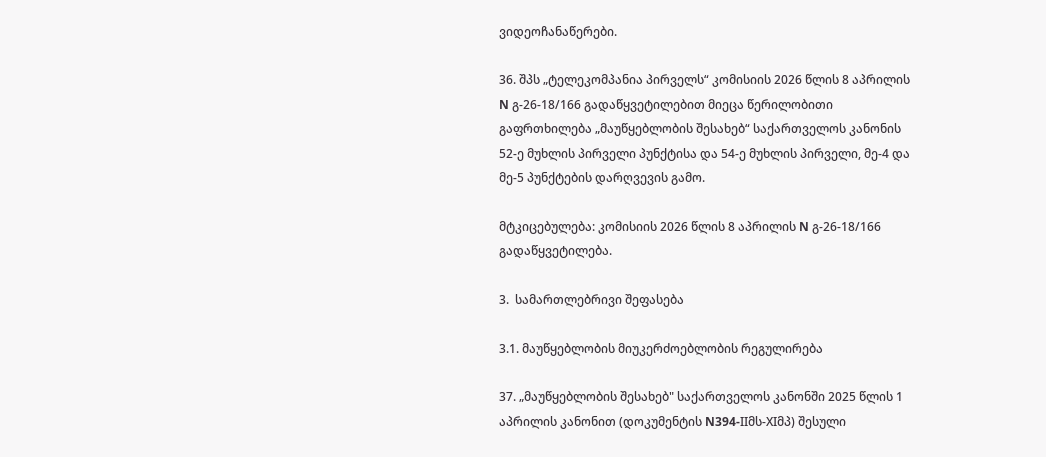ვიდეოჩანაწერები.

36. შპს „ტელეკომპანია პირველს“ კომისიის 2026 წლის 8 აპრილის N გ-26-18/166 გადაწყვეტილებით მიეცა წერილობითი გაფრთხილება „მაუწყებლობის შესახებ“ საქართველოს კანონის 52-ე მუხლის პირველი პუნქტისა და 54-ე მუხლის პირველი, მე-4 და მე-5 პუნქტების დარღვევის გამო.

მტკიცებულება: კომისიის 2026 წლის 8 აპრილის N გ-26-18/166 გადაწყვეტილება.

3.  სამართლებრივი შეფასება

3.1. მაუწყებლობის მიუკერძოებლობის რეგულირება

37. „მაუწყებლობის შესახებ" საქართველოს კანონში 2025 წლის 1 აპრილის კანონით (დოკუმენტის N394-IIმს-XIმპ) შესული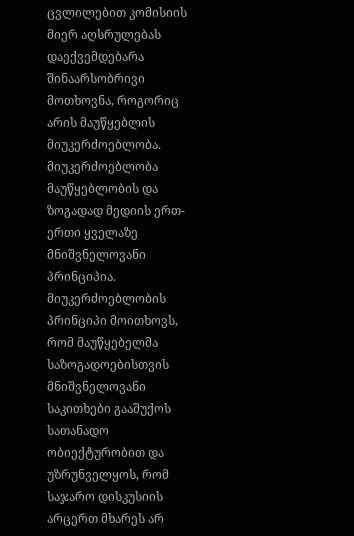ცვლილებით კომისიის მიერ აღსრულებას დაექვემდებარა შინაარსობრივი მოთხოვნა, როგორიც არის მაუწყებლის მიუკერძოებლობა. მიუკერძოებლობა მაუწყებლობის და ზოგადად მედიის ერთ-ერთი ყველაზე მნიშვნელოვანი პრინციპია. მიუკერძოებლობის პრინციპი მოითხოვს, რომ მაუწყებელმა საზოგადოებისთვის მნიშვნელოვანი საკითხები გააშუქოს სათანადო ობიექტურობით და უზრუნველყოს, რომ საჯარო დისკუსიის არცერთ მხარეს არ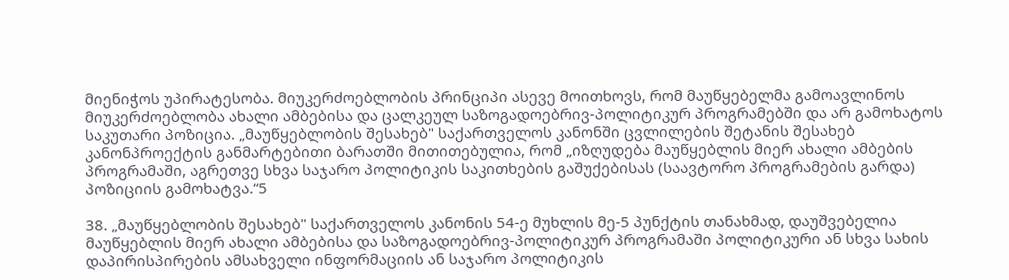მიენიჭოს უპირატესობა. მიუკერძოებლობის პრინციპი ასევე მოითხოვს, რომ მაუწყებელმა გამოავლინოს მიუკერძოებლობა ახალი ამბებისა და ცალკეულ საზოგადოებრივ-პოლიტიკურ პროგრამებში და არ გამოხატოს საკუთარი პოზიცია. „მაუწყებლობის შესახებ" საქართველოს კანონში ცვლილების შეტანის შესახებ კანონპროექტის განმარტებითი ბარათში მითითებულია, რომ „იზღუდება მაუწყებლის მიერ ახალი ამბების პროგრამაში, აგრეთვე სხვა საჯარო პოლიტიკის საკითხების გაშუქებისას (საავტორო პროგრამების გარდა) პოზიციის გამოხატვა.“5

38. „მაუწყებლობის შესახებ" საქართველოს კანონის 54-ე მუხლის მე-5 პუნქტის თანახმად, დაუშვებელია მაუწყებლის მიერ ახალი ამბებისა და საზოგადოებრივ-პოლიტიკურ პროგრამაში პოლიტიკური ან სხვა სახის დაპირისპირების ამსახველი ინფორმაციის ან საჯარო პოლიტიკის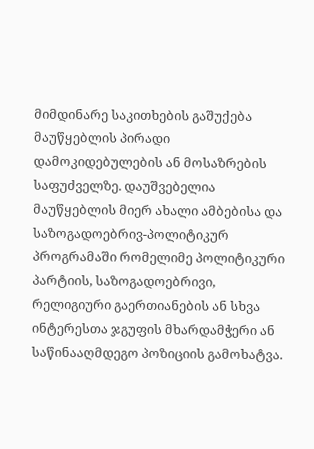მიმდინარე საკითხების გაშუქება მაუწყებლის პირადი დამოკიდებულების ან მოსაზრების საფუძველზე. დაუშვებელია მაუწყებლის მიერ ახალი ამბებისა და საზოგადოებრივ-პოლიტიკურ პროგრამაში რომელიმე პოლიტიკური პარტიის, საზოგადოებრივი, რელიგიური გაერთიანების ან სხვა ინტერესთა ჯგუფის მხარდამჭერი ან საწინააღმდეგო პოზიციის გამოხატვა.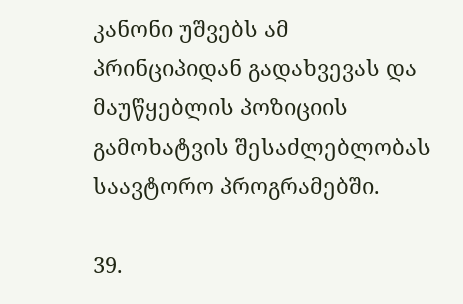კანონი უშვებს ამ პრინციპიდან გადახვევას და მაუწყებლის პოზიციის გამოხატვის შესაძლებლობას საავტორო პროგრამებში.

39.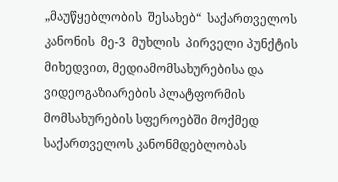„მაუწყებლობის  შესახებ“  საქართველოს  კანონის  მე-3  მუხლის  პირველი პუნქტის მიხედვით, მედიამომსახურებისა და ვიდეოგაზიარების პლატფორმის მომსახურების სფეროებში მოქმედ საქართველოს კანონმდებლობას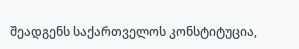შეადგენს საქართველოს კონსტიტუცია,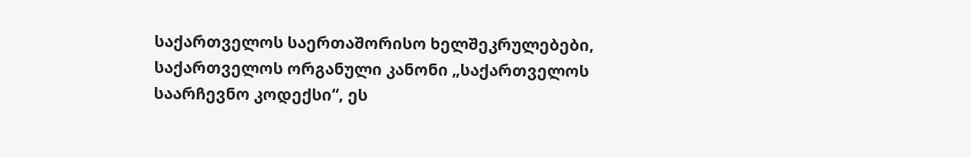საქართველოს საერთაშორისო ხელშეკრულებები, საქართველოს ორგანული კანონი „საქართველოს საარჩევნო კოდექსი“, ეს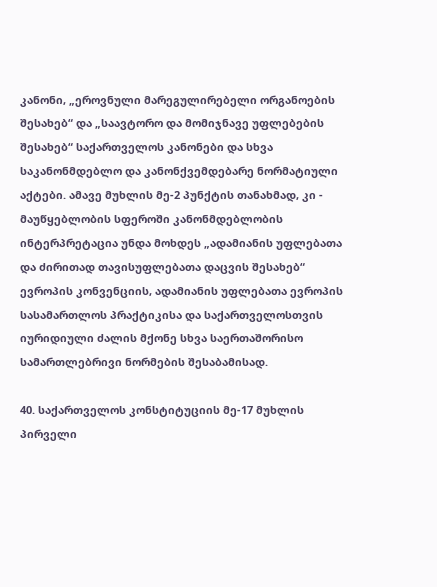კანონი, „ეროვნული მარეგულირებელი ორგანოების შესახებ“ და „საავტორო და მომიჯნავე უფლებების შესახებ“ საქართველოს კანონები და სხვა საკანონმდებლო და კანონქვემდებარე ნორმატიული აქტები. ამავე მუხლის მე-2 პუნქტის თანახმად, კი - მაუწყებლობის სფეროში კანონმდებლობის ინტერპრეტაცია უნდა მოხდეს „ადამიანის უფლებათა და ძირითად თავისუფლებათა დაცვის შესახებ“ ევროპის კონვენციის, ადამიანის უფლებათა ევროპის სასამართლოს პრაქტიკისა და საქართველოსთვის იურიდიული ძალის მქონე სხვა საერთაშორისო სამართლებრივი ნორმების შესაბამისად.

40. საქართველოს კონსტიტუციის მე-17 მუხლის პირველი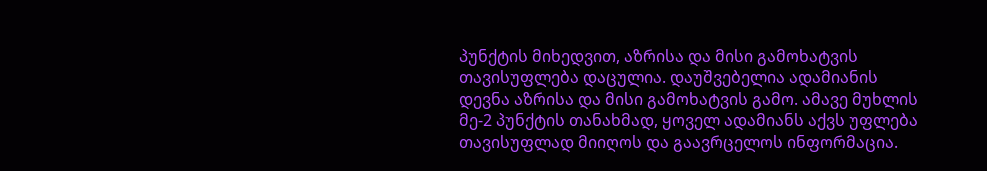პუნქტის მიხედვით, აზრისა და მისი გამოხატვის თავისუფლება დაცულია. დაუშვებელია ადამიანის დევნა აზრისა და მისი გამოხატვის გამო. ამავე მუხლის მე-2 პუნქტის თანახმად, ყოველ ადამიანს აქვს უფლება თავისუფლად მიიღოს და გაავრცელოს ინფორმაცია.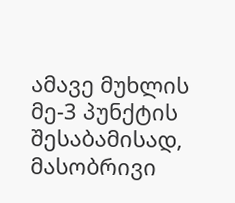ამავე მუხლის მე-3 პუნქტის შესაბამისად, მასობრივი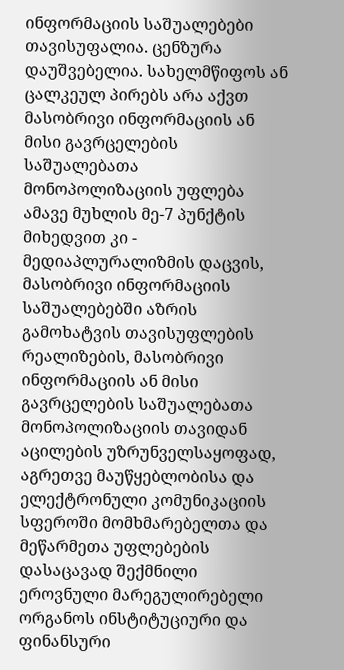ინფორმაციის საშუალებები თავისუფალია. ცენზურა დაუშვებელია. სახელმწიფოს ან ცალკეულ პირებს არა აქვთ მასობრივი ინფორმაციის ან მისი გავრცელების საშუალებათა მონოპოლიზაციის უფლება ამავე მუხლის მე-7 პუნქტის მიხედვით კი - მედიაპლურალიზმის დაცვის, მასობრივი ინფორმაციის საშუალებებში აზრის გამოხატვის თავისუფლების რეალიზების, მასობრივი ინფორმაციის ან მისი გავრცელების საშუალებათა მონოპოლიზაციის თავიდან აცილების უზრუნველსაყოფად, აგრეთვე მაუწყებლობისა და ელექტრონული კომუნიკაციის სფეროში მომხმარებელთა და მეწარმეთა უფლებების დასაცავად შექმნილი ეროვნული მარეგულირებელი ორგანოს ინსტიტუციური და ფინანსური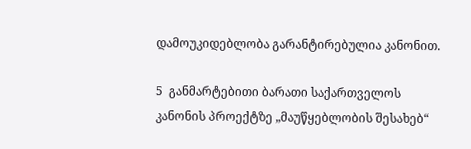დამოუკიდებლობა გარანტირებულია კანონით.

5  განმარტებითი ბარათი საქართველოს კანონის პროექტზე „მაუწყებლობის შესახებ“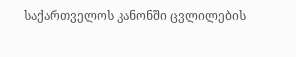საქართველოს კანონში ცვლილების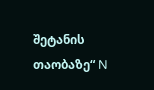შეტანის თაობაზე“ N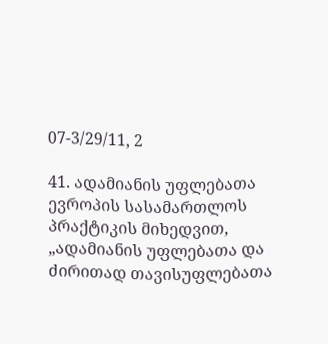07-3/29/11, 2

41. ადამიანის უფლებათა ევროპის სასამართლოს პრაქტიკის მიხედვით, „ადამიანის უფლებათა და ძირითად თავისუფლებათა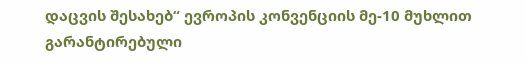დაცვის შესახებ“ ევროპის კონვენციის მე-10 მუხლით გარანტირებული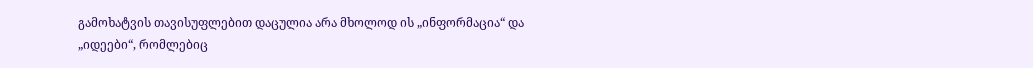გამოხატვის თავისუფლებით დაცულია არა მხოლოდ ის „ინფორმაცია“ და „იდეები“, რომლებიც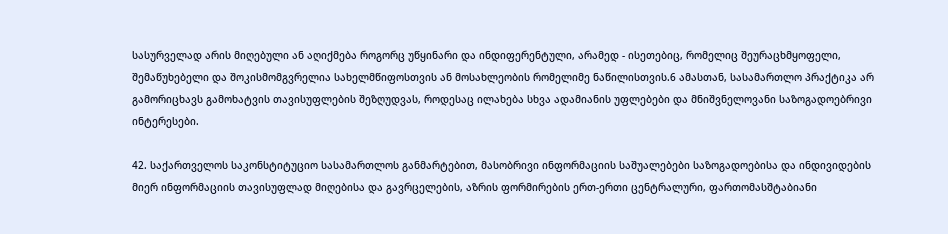სასურველად არის მიღებული ან აღიქმება როგორც უწყინარი და ინდიფერენტული, არამედ - ისეთებიც, რომელიც შეურაცხმყოფელი, შემაწუხებელი და შოკისმომგვრელია სახელმწიფოსთვის ან მოსახლეობის რომელიმე ნაწილისთვის.6 ამასთან, სასამართლო პრაქტიკა არ გამორიცხავს გამოხატვის თავისუფლების შეზღუდვას, როდესაც ილახება სხვა ადამიანის უფლებები და მნიშვნელოვანი საზოგადოებრივი ინტერესები.

42. საქართველოს საკონსტიტუციო სასამართლოს განმარტებით, მასობრივი ინფორმაციის საშუალებები საზოგადოებისა და ინდივიდების მიერ ინფორმაციის თავისუფლად მიღებისა და გავრცელების, აზრის ფორმირების ერთ-ერთი ცენტრალური, ფართომასშტაბიანი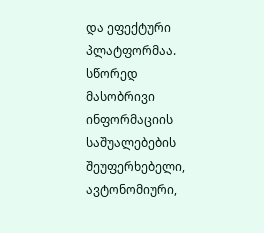და ეფექტური პლატფორმაა. სწორედ მასობრივი ინფორმაციის საშუალებების შეუფერხებელი, ავტონომიური,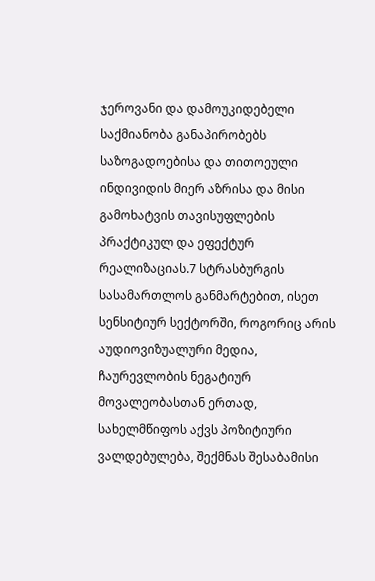ჯეროვანი და დამოუკიდებელი საქმიანობა განაპირობებს საზოგადოებისა და თითოეული ინდივიდის მიერ აზრისა და მისი გამოხატვის თავისუფლების პრაქტიკულ და ეფექტურ რეალიზაციას.7 სტრასბურგის სასამართლოს განმარტებით, ისეთ სენსიტიურ სექტორში, როგორიც არის აუდიოვიზუალური მედია, ჩაურევლობის ნეგატიურ მოვალეობასთან ერთად, სახელმწიფოს აქვს პოზიტიური ვალდებულება, შექმნას შესაბამისი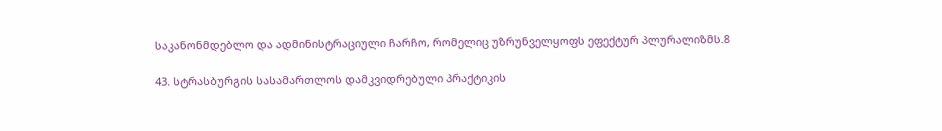საკანონმდებლო და ადმინისტრაციული ჩარჩო, რომელიც უზრუნველყოფს ეფექტურ პლურალიზმს.8

43. სტრასბურგის სასამართლოს დამკვიდრებული პრაქტიკის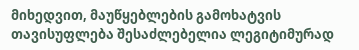მიხედვით, მაუწყებლების გამოხატვის თავისუფლება შესაძლებელია ლეგიტიმურად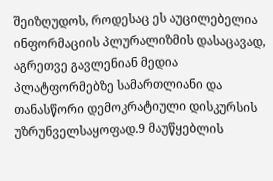შეიზღუდოს, როდესაც ეს აუცილებელია ინფორმაციის პლურალიზმის დასაცავად, აგრეთვე გავლენიან მედია პლატფორმებზე სამართლიანი და თანასწორი დემოკრატიული დისკურსის უზრუნველსაყოფად.9 მაუწყებლის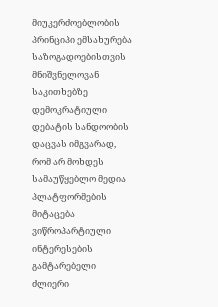მიუკერძოებლობის პრინციპი ემსახურება საზოგადოებისთვის მნიშვნელოვან საკითხებზე დემოკრატიული დებატის სანდოობის დაცვას იმგვარად, რომ არ მოხდეს სამაუწყებლო მედია პლატფორმების მიტაცება ვიწროპარტიული ინტერესების გამტარებელი ძლიერი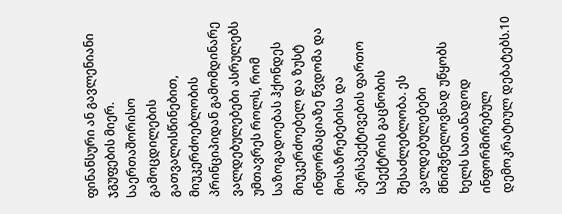ფინანსური ან გავლენიანი ჯგუფების მიერ. საერთაშორისო გამოცდილების გათვალისწინებით, მიუკერძოებლობის პრინციპიდან გამომდინარე ვალდებულებები ასრულებს უმთავრეს როლს, რომ საზოგადოებას ჰქონდეს მიუკერძოებელ და ზუსტ ინფორმაციაზე წვდომა და მოსაზრებებისა და პერსპექტივების ფართო სპექტრის გაცნობის შესაძლებლობა. ეს ვალდებულებები მნიშვნელოვნად უწყობს ხელს სათანადოდ ინფორმირებულ დემოკრატიულ დებატებს.10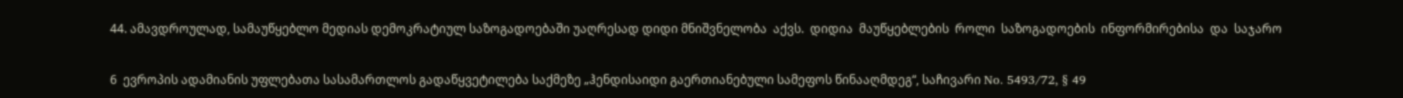44. ამავდროულად, სამაუწყებლო მედიას დემოკრატიულ საზოგადოებაში უაღრესად დიდი მნიშვნელობა  აქვს.  დიდია  მაუწყებლების  როლი  საზოგადოების  ინფორმირებისა  და  საჯარო

6  ევროპის ადამიანის უფლებათა სასამართლოს გადაწყვეტილება საქმეზე „ჰენდისაიდი გაერთიანებული სამეფოს წინააღმდეგ“, საჩივარი No. 5493/72, § 49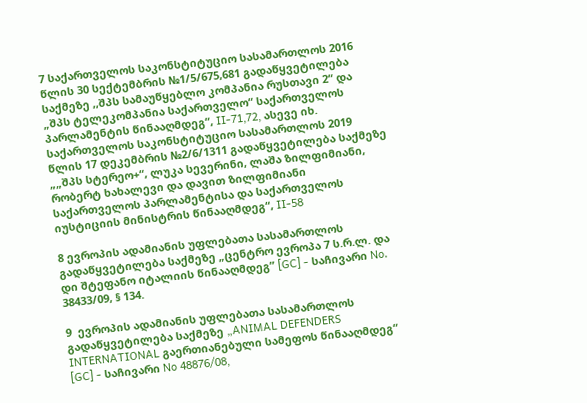7 საქართველოს საკონსტიტუციო სასამართლოს 2016 წლის 30 სექტემბრის №1/5/675,681 გადაწყვეტილება საქმეზე ,,შპს სამაუწყებლო კომპანია რუსთავი 2“ და „შპს ტელეკომპანია საქართველო“ საქართველოს პარლამენტის წინააღმდეგ“, II-71,72, ასევე იხ. საქართველოს საკონსტიტუციო სასამართლოს 2019 წლის 17 დეკემბრის №2/6/1311 გადაწყვეტილება საქმეზე „„შპს სტერეო+“, ლუკა სევერინი, ლაშა ზილფიმიანი, რობერტ ხახალევი და დავით ზილფიმიანი საქართველოს პარლამენტისა და საქართველოს იუსტიციის მინისტრის წინააღმდეგ“, II-58

8 ევროპის ადამიანის უფლებათა სასამართლოს გადაწყვეტილება საქმეზე „ცენტრო ევროპა 7 ს.რ.ლ. და დი შტეფანო იტალიის წინააღმდეგ” [GC] - საჩივარი No. 38433/09, § 134.

9  ევროპის ადამიანის უფლებათა სასამართლოს გადაწყვეტილება საქმეზე „ANIMAL DEFENDERS INTERNATIONAL გაერთიანებული სამეფოს წინააღმდეგ“ [GC] - საჩივარი No 48876/08,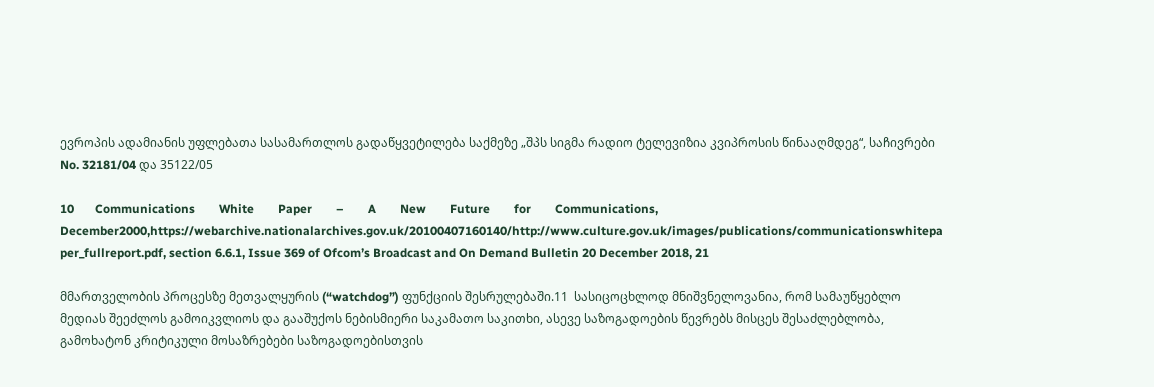ევროპის ადამიანის უფლებათა სასამართლოს გადაწყვეტილება საქმეზე „შპს სიგმა რადიო ტელევიზია კვიპროსის წინააღმდეგ“, საჩივრები No. 32181/04 და 35122/05

10       Communications        White        Paper        –        A        New        Future        for        Communications,      December2000,https://webarchive.nationalarchives.gov.uk/20100407160140/http://www.culture.gov.uk/images/publications/communicationswhitepa per_fullreport.pdf, section 6.6.1, Issue 369 of Ofcom’s Broadcast and On Demand Bulletin 20 December 2018, 21

მმართველობის პროცესზე მეთვალყურის (“watchdog”) ფუნქციის შესრულებაში.11  სასიცოცხლოდ მნიშვნელოვანია, რომ სამაუწყებლო მედიას შეეძლოს გამოიკვლიოს და გააშუქოს ნებისმიერი საკამათო საკითხი, ასევე საზოგადოების წევრებს მისცეს შესაძლებლობა, გამოხატონ კრიტიკული მოსაზრებები საზოგადოებისთვის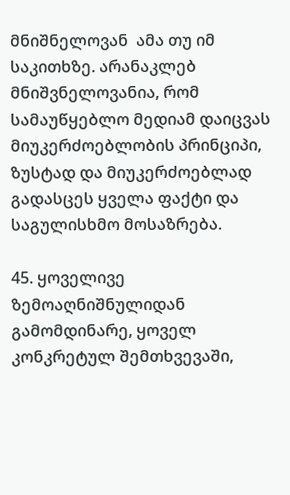მნიშნელოვან  ამა თუ იმ საკითხზე. არანაკლებ მნიშვნელოვანია, რომ სამაუწყებლო მედიამ დაიცვას მიუკერძოებლობის პრინციპი, ზუსტად და მიუკერძოებლად გადასცეს ყველა ფაქტი და საგულისხმო მოსაზრება.

45. ყოველივე ზემოაღნიშნულიდან გამომდინარე, ყოველ კონკრეტულ შემთხვევაში,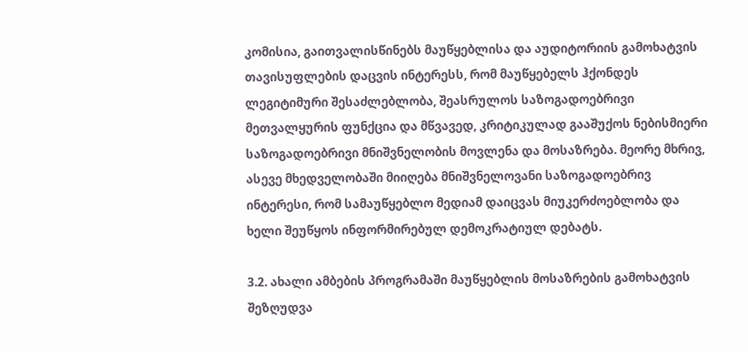კომისია, გაითვალისწინებს მაუწყებლისა და აუდიტორიის გამოხატვის თავისუფლების დაცვის ინტერესს, რომ მაუწყებელს ჰქონდეს ლეგიტიმური შესაძლებლობა, შეასრულოს საზოგადოებრივი მეთვალყურის ფუნქცია და მწვავედ, კრიტიკულად გააშუქოს ნებისმიერი საზოგადოებრივი მნიშვნელობის მოვლენა და მოსაზრება. მეორე მხრივ, ასევე მხედველობაში მიიღება მნიშვნელოვანი საზოგადოებრივ ინტერესი, რომ სამაუწყებლო მედიამ დაიცვას მიუკერძოებლობა და ხელი შეუწყოს ინფორმირებულ დემოკრატიულ დებატს.

3.2. ახალი ამბების პროგრამაში მაუწყებლის მოსაზრების გამოხატვის შეზღუდვა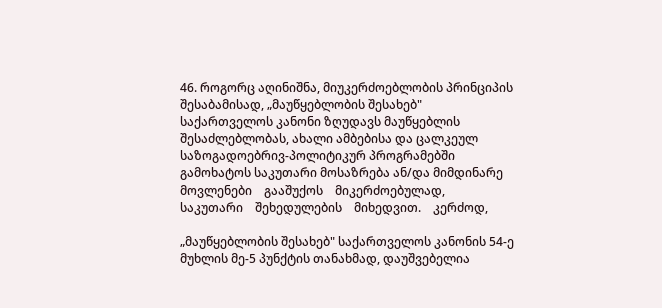46. როგორც აღინიშნა, მიუკერძოებლობის პრინციპის შესაბამისად, „მაუწყებლობის შესახებ" საქართველოს კანონი ზღუდავს მაუწყებლის შესაძლებლობას, ახალი ამბებისა და ცალკეულ საზოგადოებრივ-პოლიტიკურ პროგრამებში გამოხატოს საკუთარი მოსაზრება ან/და მიმდინარე მოვლენები    გააშუქოს    მიკერძოებულად,    საკუთარი    შეხედულების    მიხედვით.    კერძოდ,

„მაუწყებლობის შესახებ" საქართველოს კანონის 54-ე მუხლის მე-5 პუნქტის თანახმად, დაუშვებელია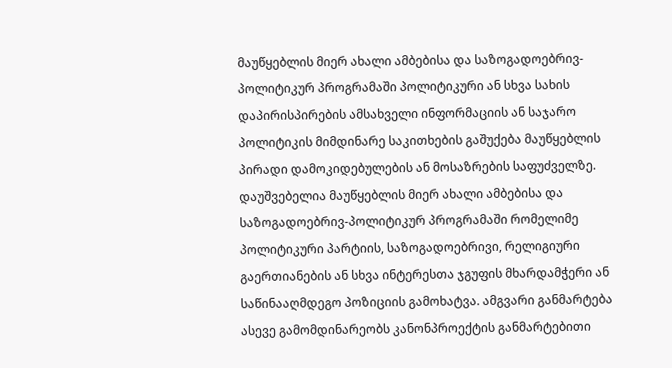მაუწყებლის მიერ ახალი ამბებისა და საზოგადოებრივ-პოლიტიკურ პროგრამაში პოლიტიკური ან სხვა სახის დაპირისპირების ამსახველი ინფორმაციის ან საჯარო პოლიტიკის მიმდინარე საკითხების გაშუქება მაუწყებლის პირადი დამოკიდებულების ან მოსაზრების საფუძველზე. დაუშვებელია მაუწყებლის მიერ ახალი ამბებისა და საზოგადოებრივ-პოლიტიკურ პროგრამაში რომელიმე პოლიტიკური პარტიის, საზოგადოებრივი, რელიგიური გაერთიანების ან სხვა ინტერესთა ჯგუფის მხარდამჭერი ან საწინააღმდეგო პოზიციის გამოხატვა. ამგვარი განმარტება ასევე გამომდინარეობს კანონპროექტის განმარტებითი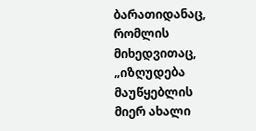ბარათიდანაც, რომლის მიხედვითაც, „იზღუდება მაუწყებლის მიერ ახალი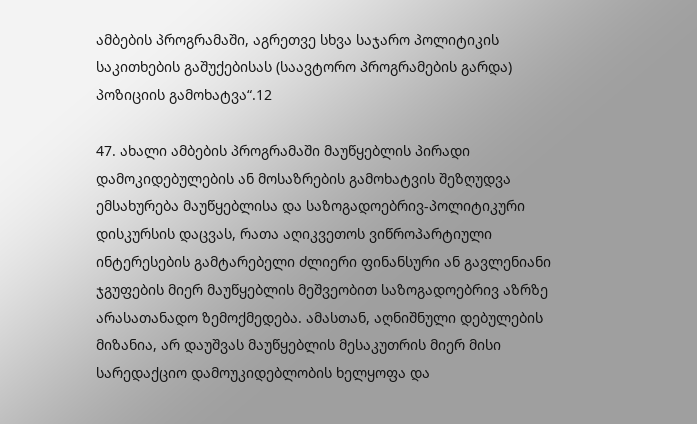ამბების პროგრამაში, აგრეთვე სხვა საჯარო პოლიტიკის საკითხების გაშუქებისას (საავტორო პროგრამების გარდა) პოზიციის გამოხატვა“.12

47. ახალი ამბების პროგრამაში მაუწყებლის პირადი დამოკიდებულების ან მოსაზრების გამოხატვის შეზღუდვა ემსახურება მაუწყებლისა და საზოგადოებრივ-პოლიტიკური დისკურსის დაცვას, რათა აღიკვეთოს ვიწროპარტიული ინტერესების გამტარებელი ძლიერი ფინანსური ან გავლენიანი ჯგუფების მიერ მაუწყებლის მეშვეობით საზოგადოებრივ აზრზე არასათანადო ზემოქმედება. ამასთან, აღნიშნული დებულების მიზანია, არ დაუშვას მაუწყებლის მესაკუთრის მიერ მისი სარედაქციო დამოუკიდებლობის ხელყოფა და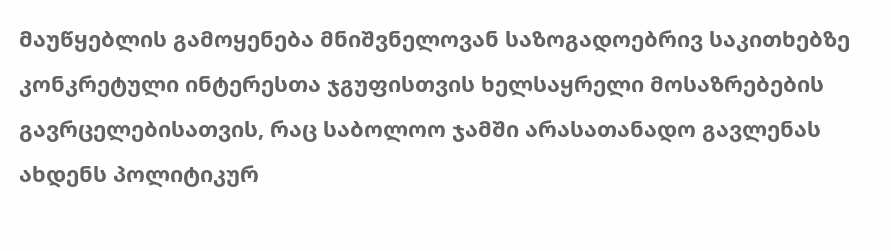მაუწყებლის გამოყენება მნიშვნელოვან საზოგადოებრივ საკითხებზე კონკრეტული ინტერესთა ჯგუფისთვის ხელსაყრელი მოსაზრებების გავრცელებისათვის, რაც საბოლოო ჯამში არასათანადო გავლენას ახდენს პოლიტიკურ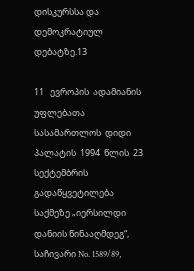დისკურსსა და დემოკრატიულ დებატზე.13

11   ევროპის  ადამიანის  უფლებათა  სასამართლოს  დიდი  პალატის  1994  წლის  23  სექტემბრის  გადაწყვეტილება  საქმეზე „იერსილდი დანიის წინააღმდეგ“, საჩივარი No. 1589/89,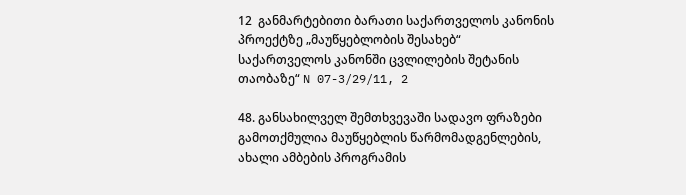12  განმარტებითი ბარათი საქართველოს კანონის პროექტზე „მაუწყებლობის შესახებ“ საქართველოს კანონში ცვლილების შეტანის თაობაზე“ N 07-3/29/11, 2

48. განსახილველ შემთხვევაში სადავო ფრაზები გამოთქმულია მაუწყებლის წარმომადგენლების, ახალი ამბების პროგრამის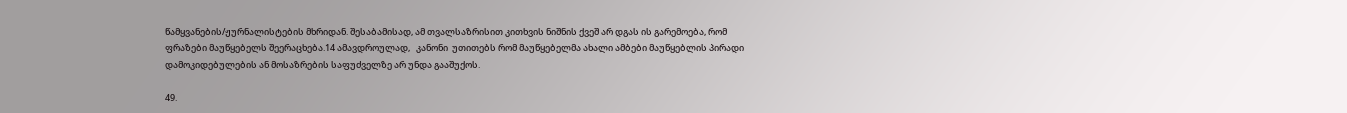წამყვანების/ჟურნალისტების მხრიდან. შესაბამისად, ამ თვალსაზრისით კითხვის ნიშნის ქვეშ არ დგას ის გარემოება, რომ ფრაზები მაუწყებელს შეერაცხება.14 ამავდროულად,   კანონი  უთითებს რომ მაუწყებელმა ახალი ამბები მაუწყებლის პირადი დამოკიდებულების ან მოსაზრების საფუძველზე არ უნდა გააშუქოს.

49.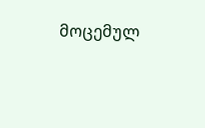მოცემულ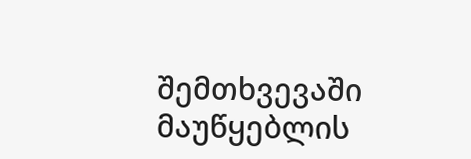შემთხვევაში   მაუწყებლის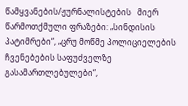წამყვანების/ჟურნალისტების   მიერ   წარმოთქმული ფრაზები: „სინდისის პატიმრები“, „ცრუ მოწმე პოლიციელების ჩვენებების საფუძველზე გასამართლებულები“,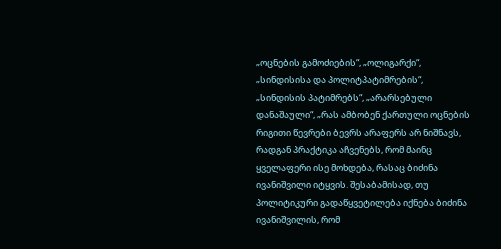„ოცნების გამოძიების“, „ოლიგარქი“, „სინდისისა და პოლიტპატიმრების“, „სინდისის პატიმრებს“, „არარსებული დანაშაული“, „რას ამბობენ ქართული ოცნების რიგითი წევრები ბევრს არაფერს არ ნიშნავს, რადგან პრაქტიკა აჩვენებს, რომ მაინც ყველაფერი ისე მოხდება, რასაც ბიძინა ივანიშვილი იტყვის. შესაბამისად, თუ პოლიტიკური გადაწყვეტილება იქნება ბიძინა ივანიშვილის, რომ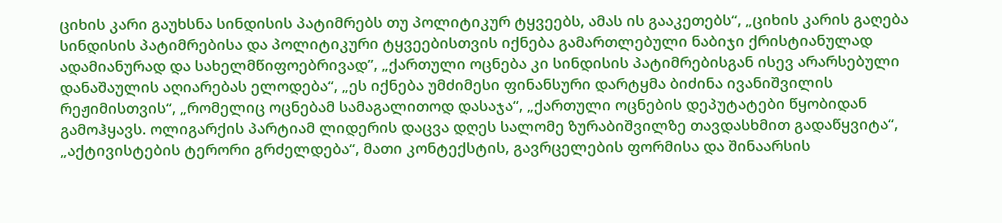ციხის კარი გაუხსნა სინდისის პატიმრებს თუ პოლიტიკურ ტყვეებს, ამას ის გააკეთებს“, „ციხის კარის გაღება სინდისის პატიმრებისა და პოლიტიკური ტყვეებისთვის იქნება გამართლებული ნაბიჯი ქრისტიანულად ადამიანურად და სახელმწიფოებრივად”, „ქართული ოცნება კი სინდისის პატიმრებისგან ისევ არარსებული დანაშაულის აღიარებას ელოდება“, „ეს იქნება უმძიმესი ფინანსური დარტყმა ბიძინა ივანიშვილის რეჟიმისთვის“, „რომელიც ოცნებამ სამაგალითოდ დასაჯა“, „ქართული ოცნების დეპუტატები წყობიდან გამოჰყავს. ოლიგარქის პარტიამ ლიდერის დაცვა დღეს სალომე ზურაბიშვილზე თავდასხმით გადაწყვიტა“, „აქტივისტების ტერორი გრძელდება“, მათი კონტექსტის, გავრცელების ფორმისა და შინაარსის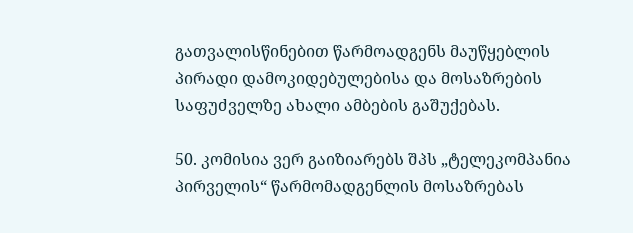გათვალისწინებით წარმოადგენს მაუწყებლის პირადი დამოკიდებულებისა და მოსაზრების საფუძველზე ახალი ამბების გაშუქებას.

50. კომისია ვერ გაიზიარებს შპს „ტელეკომპანია პირველის“ წარმომადგენლის მოსაზრებას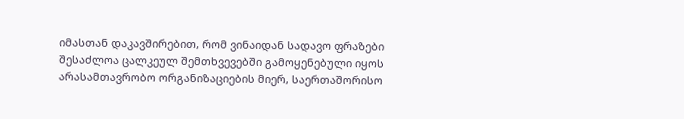იმასთან დაკავშირებით, რომ ვინაიდან სადავო ფრაზები შესაძლოა ცალკეულ შემთხვევებში გამოყენებული იყოს არასამთავრობო ორგანიზაციების მიერ, საერთაშორისო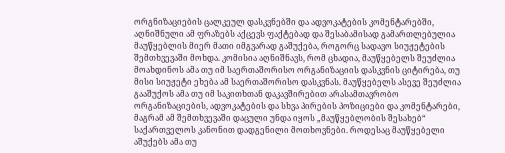ორგნიზაციების ცალკეულ დასკვნებში და ადვოკატების კომენტარებში, აღნიშნული ამ ფრაზებს აქცევს ფაქტებად და შესაბამისად გამართლებულია მაუწყებლის მიერ მათი იმგვარად გაშუქება, როგორც სადავო სიუჟეტების შემთხვევაში მოხდა. კომისია აღნიშნავს, რომ ცხადია, მაუწყებელს შეუძლია მოახდინოს ამა თუ იმ საერთაშორისო ორგანიზაციის დასკვნის ციტირება, თუ მისი სიუჟეტი ეხება ამ საერთაშორისო დასკვნას. მაუწყებელს ასევე შეუძლია გააშუქოს ამა თუ იმ საკითხთან დაკავშირებით არასამთავრობო ორგანიზაციების, ადვოკატების და სხვა პირების პოზიციები და კომენტარები, მაგრამ ამ შემთხვევაში დაცული უნდა იყოს „მაუწყებლობის შესახებ“ საქართველოს კანონით დადგენილი მოთხოვნები. როდესაც მაუწყებელი აშუქებს ამა თუ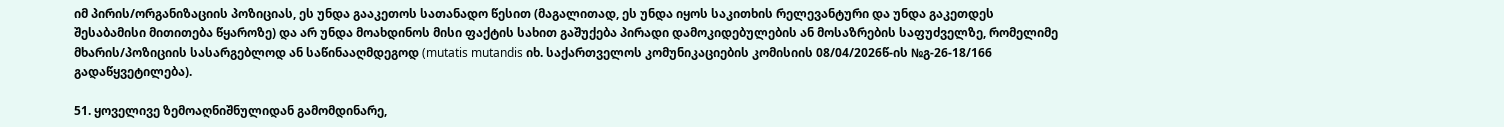იმ პირის/ორგანიზაციის პოზიციას, ეს უნდა გააკეთოს სათანადო წესით (მაგალითად, ეს უნდა იყოს საკითხის რელევანტური და უნდა გაკეთდეს შესაბამისი მითითება წყაროზე) და არ უნდა მოახდინოს მისი ფაქტის სახით გაშუქება პირადი დამოკიდებულების ან მოსაზრების საფუძველზე, რომელიმე მხარის/პოზიციის სასარგებლოდ ან საწინააღმდეგოდ (mutatis mutandis იხ. საქართველოს კომუნიკაციების კომისიის 08/04/2026წ-ის №გ-26-18/166 გადაწყვეტილება).

51. ყოველივე ზემოაღნიშნულიდან გამომდინარე,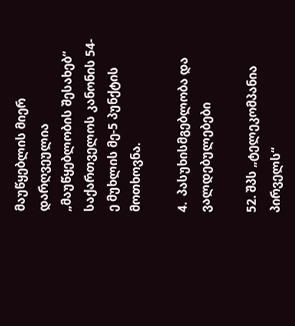მაუწყებლის მიერ დარღვეულია „მაუწყებლობის შესახებ“ საქართველოს კანონის 54-ე მუხლის მე-5 პუნქტის მოთხოვნა.

4.  პასუხისმგებლობა და ვალდებულებები

52. შპს „ტელეკომპანია პირველს“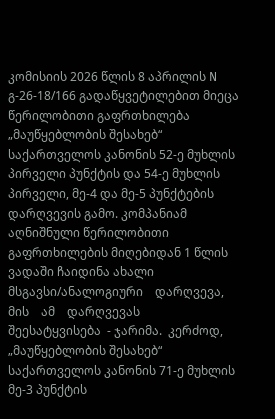კომისიის 2026 წლის 8 აპრილის N გ-26-18/166 გადაწყვეტილებით მიეცა წერილობითი გაფრთხილება „მაუწყებლობის შესახებ“ საქართველოს კანონის 52-ე მუხლის პირველი პუნქტის და 54-ე მუხლის პირველი, მე-4 და მე-5 პუნქტების დარღვევის გამო. კომპანიამ აღნიშნული წერილობითი გაფრთხილების მიღებიდან 1 წლის ვადაში ჩაიდინა ახალი მსგავსი/ანალოგიური    დარღვევა,    მის    ამ    დარღვევას    შეესატყვისება  - ჯარიმა.  კერძოდ, „მაუწყებლობის შესახებ“ საქართველოს კანონის 71-ე მუხლის მე-3 პუნქტის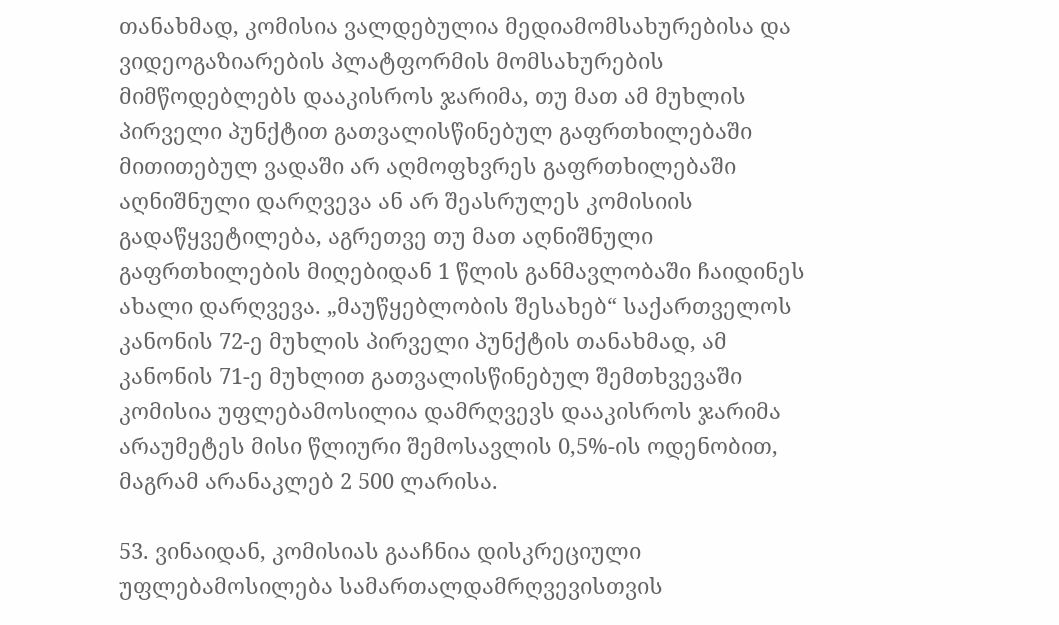თანახმად, კომისია ვალდებულია მედიამომსახურებისა და ვიდეოგაზიარების პლატფორმის მომსახურების მიმწოდებლებს დააკისროს ჯარიმა, თუ მათ ამ მუხლის პირველი პუნქტით გათვალისწინებულ გაფრთხილებაში მითითებულ ვადაში არ აღმოფხვრეს გაფრთხილებაში აღნიშნული დარღვევა ან არ შეასრულეს კომისიის გადაწყვეტილება, აგრეთვე თუ მათ აღნიშნული გაფრთხილების მიღებიდან 1 წლის განმავლობაში ჩაიდინეს ახალი დარღვევა. „მაუწყებლობის შესახებ“ საქართველოს კანონის 72-ე მუხლის პირველი პუნქტის თანახმად, ამ კანონის 71-ე მუხლით გათვალისწინებულ შემთხვევაში კომისია უფლებამოსილია დამრღვევს დააკისროს ჯარიმა არაუმეტეს მისი წლიური შემოსავლის 0,5%-ის ოდენობით, მაგრამ არანაკლებ 2 500 ლარისა.

53. ვინაიდან, კომისიას გააჩნია დისკრეციული უფლებამოსილება სამართალდამრღვევისთვის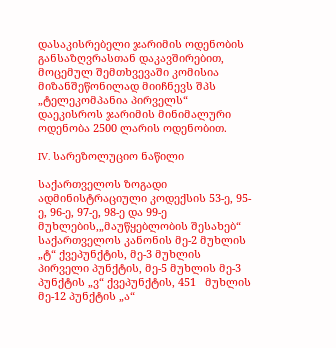დასაკისრებელი ჯარიმის ოდენობის განსაზღვრასთან დაკავშირებით, მოცემულ შემთხვევაში კომისია მიზანშეწონილად მიიჩნევს შპს „ტელეკომპანია პირველს“ დაეკისროს ჯარიმის მინიმალური ოდენობა 2500 ლარის ოდენობით.

IV. სარეზოლუციო ნაწილი

საქართველოს ზოგადი ადმინისტრაციული კოდექსის 53-ე, 95-ე, 96-ე, 97-ე, 98-ე და 99-ე მუხლების,„მაუწყებლობის შესახებ“ საქართველოს კანონის მე-2 მუხლის „ტ“ ქვეპუნქტის, მე-3 მუხლის პირველი პუნქტის, მე-5 მუხლის მე-3 პუნქტის „ვ“ ქვეპუნქტის, 451   მუხლის მე-12 პუნქტის „ა“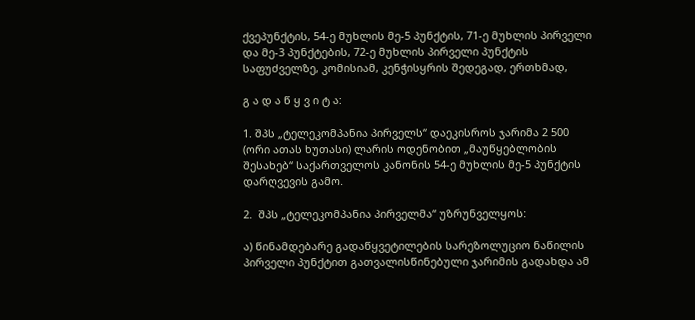ქვეპუნქტის, 54-ე მუხლის მე-5 პუნქტის, 71-ე მუხლის პირველი და მე-3 პუნქტების, 72-ე მუხლის პირველი პუნქტის  საფუძველზე, კომისიამ, კენჭისყრის შედეგად, ერთხმად,

გ ა დ ა წ ყ ვ ი ტ ა:

1. შპს „ტელეკომპანია პირველს“ დაეკისროს ჯარიმა 2 500 (ორი ათას ხუთასი) ლარის ოდენობით „მაუწყებლობის შესახებ“ საქართველოს კანონის 54-ე მუხლის მე-5 პუნქტის დარღვევის გამო.

2.  შპს „ტელეკომპანია პირველმა“ უზრუნველყოს:

ა) წინამდებარე გადაწყვეტილების სარეზოლუციო ნაწილის პირველი პუნქტით გათვალისწინებული ჯარიმის გადახდა ამ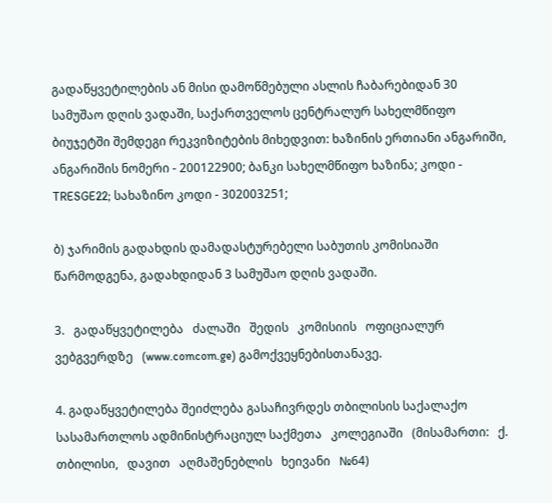გადაწყვეტილების ან მისი დამოწმებული ასლის ჩაბარებიდან 30 სამუშაო დღის ვადაში, საქართველოს ცენტრალურ სახელმწიფო ბიუჯეტში შემდეგი რეკვიზიტების მიხედვით: ხაზინის ერთიანი ანგარიში, ანგარიშის ნომერი - 200122900; ბანკი სახელმწიფო ხაზინა; კოდი - TRESGE22; სახაზინო კოდი - 302003251;

ბ) ჯარიმის გადახდის დამადასტურებელი საბუთის კომისიაში წარმოდგენა, გადახდიდან 3 სამუშაო დღის ვადაში.

3.   გადაწყვეტილება   ძალაში   შედის   კომისიის   ოფიციალურ   ვებგვერდზე   (www.comcom.ge) გამოქვეყნებისთანავე.

4. გადაწყვეტილება შეიძლება გასაჩივრდეს თბილისის საქალაქო სასამართლოს ადმინისტრაციულ საქმეთა   კოლეგიაში   (მისამართი:   ქ.   თბილისი,   დავით   აღმაშენებლის   ხეივანი   №64)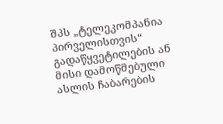შპს „ტელეკომპანია პირველისთვის“ გადაწყვეტილების ან მისი დამოწმებული ასლის ჩაბარების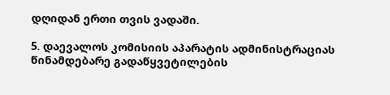დღიდან ერთი თვის ვადაში.

5. დაევალოს კომისიის აპარატის ადმინისტრაციას წინამდებარე გადაწყვეტილების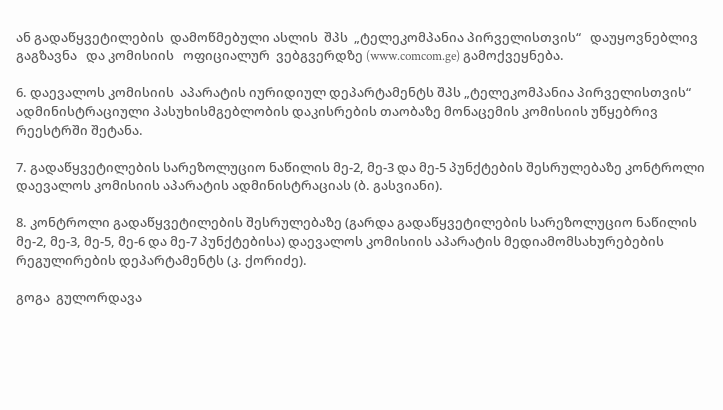ან გადაწყვეტილების  დამოწმებული ასლის  შპს  „ტელეკომპანია პირველისთვის“   დაუყოვნებლივ გაგზავნა   და კომისიის   ოფიციალურ  ვებგვერდზე (www.comcom.ge) გამოქვეყნება.

6. დაევალოს კომისიის  აპარატის იურიდიულ დეპარტამენტს შპს „ტელეკომპანია პირველისთვის“ ადმინისტრაციული პასუხისმგებლობის დაკისრების თაობაზე მონაცემის კომისიის უწყებრივ რეესტრში შეტანა.

7. გადაწყვეტილების სარეზოლუციო ნაწილის მე-2, მე-3 და მე-5 პუნქტების შესრულებაზე კონტროლი დაევალოს კომისიის აპარატის ადმინისტრაციას (ბ. გასვიანი).

8. კონტროლი გადაწყვეტილების შესრულებაზე (გარდა გადაწყვეტილების სარეზოლუციო ნაწილის მე-2, მე-3, მე-5, მე-6 და მე-7 პუნქტებისა) დაევალოს კომისიის აპარატის მედიამომსახურებების რეგულირების დეპარტამენტს (კ. ქორიძე).

გოგა  გულორდავა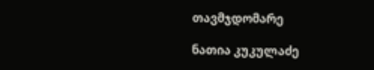თავმჯდომარე

ნათია კუკულაძე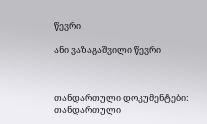წევრი

ანი ვაზაგაშვილი წევრი



თანდართული დოკუმენტები:
თანდართული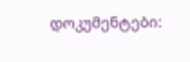დოკუმენტები: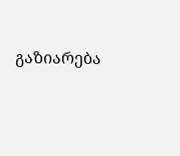გაზიარება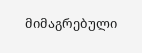მიმაგრებული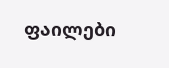ფაილები